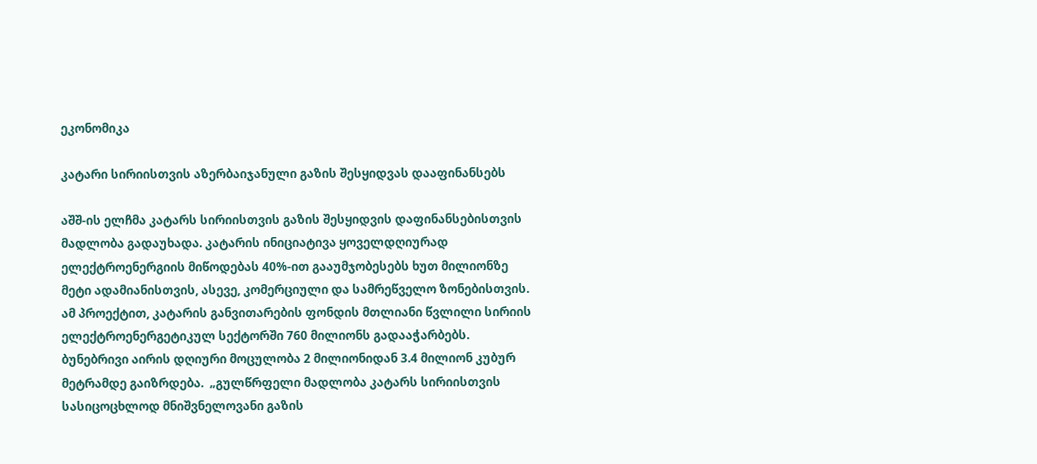ეკონომიკა

კატარი სირიისთვის აზერბაიჯანული გაზის შესყიდვას დააფინანსებს

აშშ-ის ელჩმა კატარს სირიისთვის გაზის შესყიდვის დაფინანსებისთვის მადლობა გადაუხადა. კატარის ინიციატივა ყოველდღიურად ელექტროენერგიის მიწოდებას 40%-ით გააუმჯობესებს ხუთ მილიონზე მეტი ადამიანისთვის, ასევე, კომერციული და სამრეწველო ზონებისთვის. ამ პროექტით, კატარის განვითარების ფონდის მთლიანი წვლილი სირიის ელექტროენერგეტიკულ სექტორში 760 მილიონს გადააჭარბებს. ბუნებრივი აირის დღიური მოცულობა 2 მილიონიდან 3.4 მილიონ კუბურ მეტრამდე გაიზრდება.  „გულწრფელი მადლობა კატარს სირიისთვის სასიცოცხლოდ მნიშვნელოვანი გაზის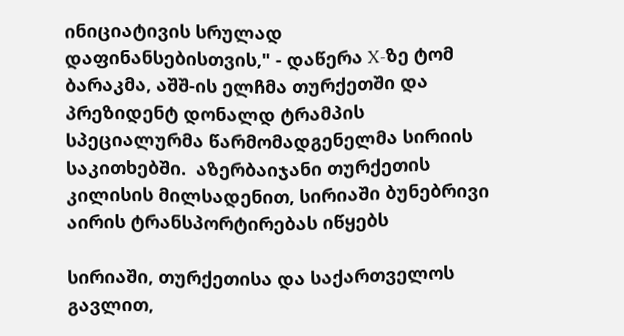ინიციატივის სრულად დაფინანსებისთვის," - დაწერა X-ზე ტომ ბარაკმა, აშშ-ის ელჩმა თურქეთში და პრეზიდენტ დონალდ ტრამპის სპეციალურმა წარმომადგენელმა სირიის საკითხებში.  აზერბაიჯანი თურქეთის კილისის მილსადენით, სირიაში ბუნებრივი აირის ტრანსპორტირებას იწყებს

სირიაში, თურქეთისა და საქართველოს გავლით,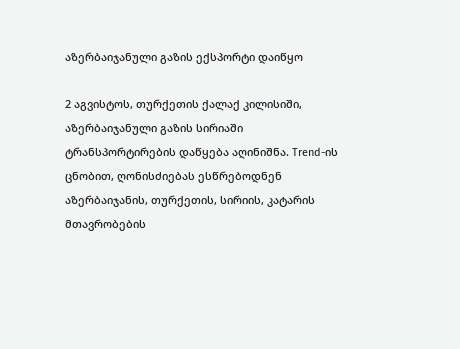აზერბაიჯანული გაზის ექსპორტი დაიწყო

2 აგვისტოს, თურქეთის ქალაქ კილისიში, აზერბაიჯანული გაზის სირიაში ტრანსპორტირების დაწყება აღინიშნა. Trend-ის ცნობით, ღონისძიებას ესწრებოდნენ აზერბაიჯანის, თურქეთის, სირიის, კატარის მთავრობების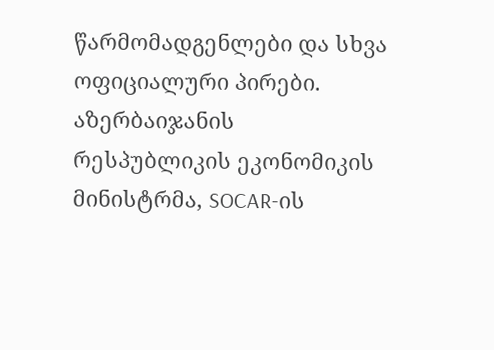წარმომადგენლები და სხვა ოფიციალური პირები. აზერბაიჯანის რესპუბლიკის ეკონომიკის მინისტრმა, SOCAR-ის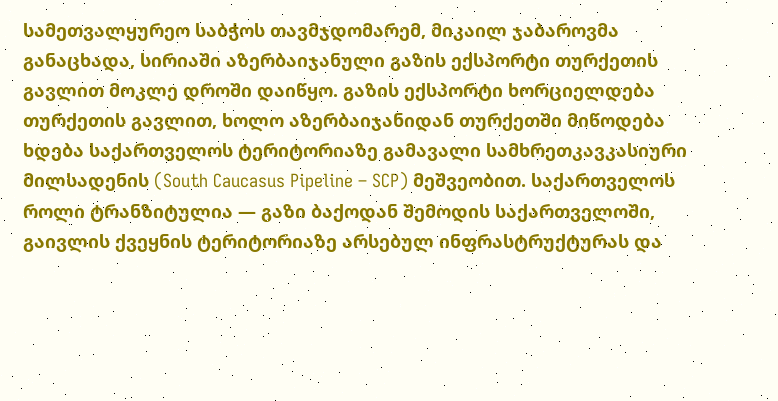სამეთვალყურეო საბჭოს თავმჯდომარემ, მიკაილ ჯაბაროვმა განაცხადა, სირიაში აზერბაიჯანული გაზის ექსპორტი თურქეთის გავლით მოკლე დროში დაიწყო. გაზის ექსპორტი ხორციელდება თურქეთის გავლით, ხოლო აზერბაიჯანიდან თურქეთში მიწოდება ხდება საქართველოს ტერიტორიაზე გამავალი სამხრეთკავკასიური მილსადენის (South Caucasus Pipeline – SCP) მეშვეობით. საქართველოს როლი ტრანზიტულია — გაზი ბაქოდან შემოდის საქართველოში, გაივლის ქვეყნის ტერიტორიაზე არსებულ ინფრასტრუქტურას და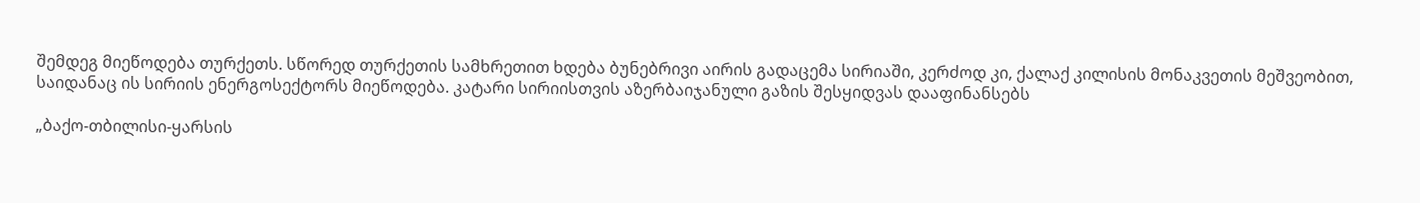შემდეგ მიეწოდება თურქეთს. სწორედ თურქეთის სამხრეთით ხდება ბუნებრივი აირის გადაცემა სირიაში, კერძოდ კი, ქალაქ კილისის მონაკვეთის მეშვეობით, საიდანაც ის სირიის ენერგოსექტორს მიეწოდება. კატარი სირიისთვის აზერბაიჯანული გაზის შესყიდვას დააფინანსებს

„ბაქო-თბილისი-ყარსის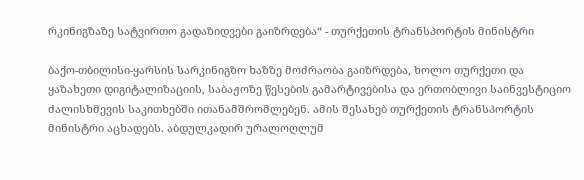რკინიგზაზე სატვირთო გადაზიდვები გაიზრდება“ - თურქეთის ტრანსპორტის მინისტრი

ბაქო-თბილისი-ყარსის სარკინიგზო ხაზზე მოძრაობა გაიზრდება, ხოლო თურქეთი და ყაზახეთი დიგიტალიზაციის, საბაჟოზე წესების გამარტივებისა და ერთობლივი საინვესტიციო ძალისხმევის საკითხებში ითანამშრომლებენ. ამის შესახებ თურქეთის ტრანსპორტის მინისტრი აცხადებს. აბდულკადირ ურალოღლუმ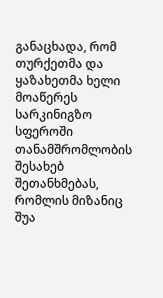განაცხადა, რომ თურქეთმა და ყაზახეთმა ხელი მოაწერეს სარკინიგზო სფეროში თანამშრომლობის შესახებ შეთანხმებას, რომლის მიზანიც შუა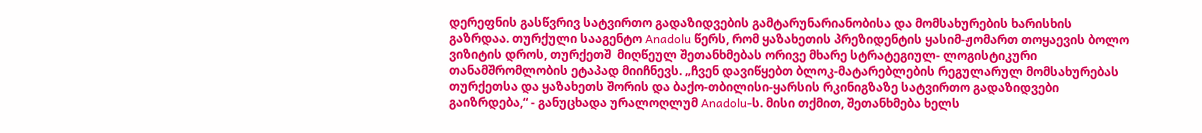დერეფნის გასწვრივ სატვირთო გადაზიდვების გამტარუნარიანობისა და მომსახურების ხარისხის გაზრდაა. თურქული სააგენტო Anadolu წერს, რომ ყაზახეთის პრეზიდენტის ყასიმ-ჟომართ თოყაევის ბოლო ვიზიტის დროს, თურქეთშ  მიღწეულ შეთანხმებას ორივე მხარე სტრატეგიულ- ლოგისტიკური თანამშრომლობის ეტაპად მიიჩნევს. „ჩვენ დავიწყებთ ბლოკ-მატარებლების რეგულარულ მომსახურებას თურქეთსა და ყაზახეთს შორის და ბაქო-თბილისი-ყარსის რკინიგზაზე სატვირთო გადაზიდვები გაიზრდება,“ - განუცხადა ურალოღლუმ Anadolu-ს. მისი თქმით, შეთანხმება ხელს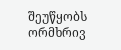შეუწყობს ორმხრივ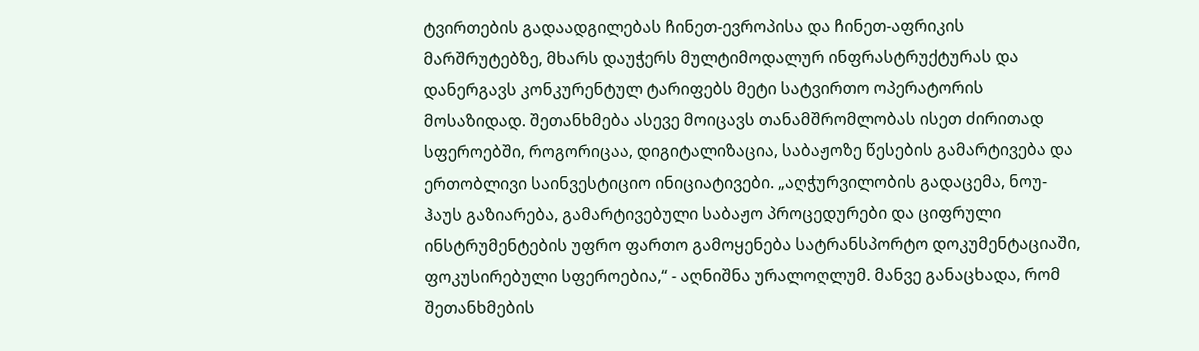ტვირთების გადაადგილებას ჩინეთ-ევროპისა და ჩინეთ-აფრიკის მარშრუტებზე, მხარს დაუჭერს მულტიმოდალურ ინფრასტრუქტურას და დანერგავს კონკურენტულ ტარიფებს მეტი სატვირთო ოპერატორის მოსაზიდად. შეთანხმება ასევე მოიცავს თანამშრომლობას ისეთ ძირითად სფეროებში, როგორიცაა, დიგიტალიზაცია, საბაჟოზე წესების გამარტივება და ერთობლივი საინვესტიციო ინიციატივები. „აღჭურვილობის გადაცემა, ნოუ-ჰაუს გაზიარება, გამარტივებული საბაჟო პროცედურები და ციფრული ინსტრუმენტების უფრო ფართო გამოყენება სატრანსპორტო დოკუმენტაციაში, ფოკუსირებული სფეროებია,“ - აღნიშნა ურალოღლუმ. მანვე განაცხადა, რომ შეთანხმების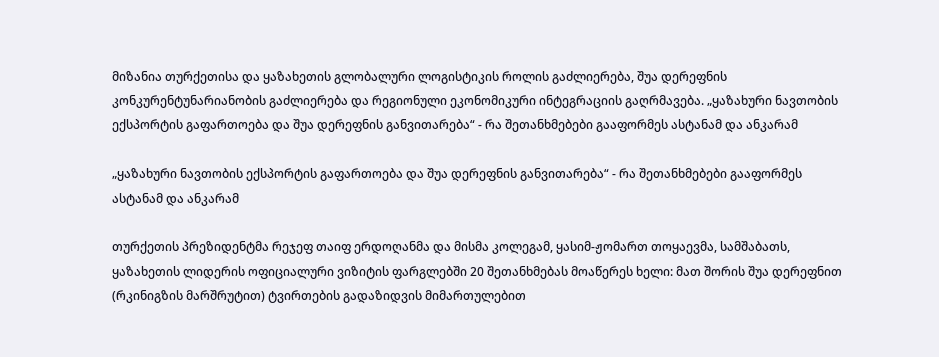მიზანია თურქეთისა და ყაზახეთის გლობალური ლოგისტიკის როლის გაძლიერება, შუა დერეფნის კონკურენტუნარიანობის გაძლიერება და რეგიონული ეკონომიკური ინტეგრაციის გაღრმავება. „ყაზახური ნავთობის ექსპორტის გაფართოება და შუა დერეფნის განვითარება“ - რა შეთანხმებები გააფორმეს ასტანამ და ანკარამ

„ყაზახური ნავთობის ექსპორტის გაფართოება და შუა დერეფნის განვითარება“ - რა შეთანხმებები გააფორმეს ასტანამ და ანკარამ

თურქეთის პრეზიდენტმა რეჯეფ თაიფ ერდოღანმა და მისმა კოლეგამ, ყასიმ-ჟომართ თოყაევმა, სამშაბათს, ყაზახეთის ლიდერის ოფიციალური ვიზიტის ფარგლებში 20 შეთანხმებას მოაწერეს ხელი: მათ შორის შუა დერეფნით (რკინიგზის მარშრუტით) ტვირთების გადაზიდვის მიმართულებით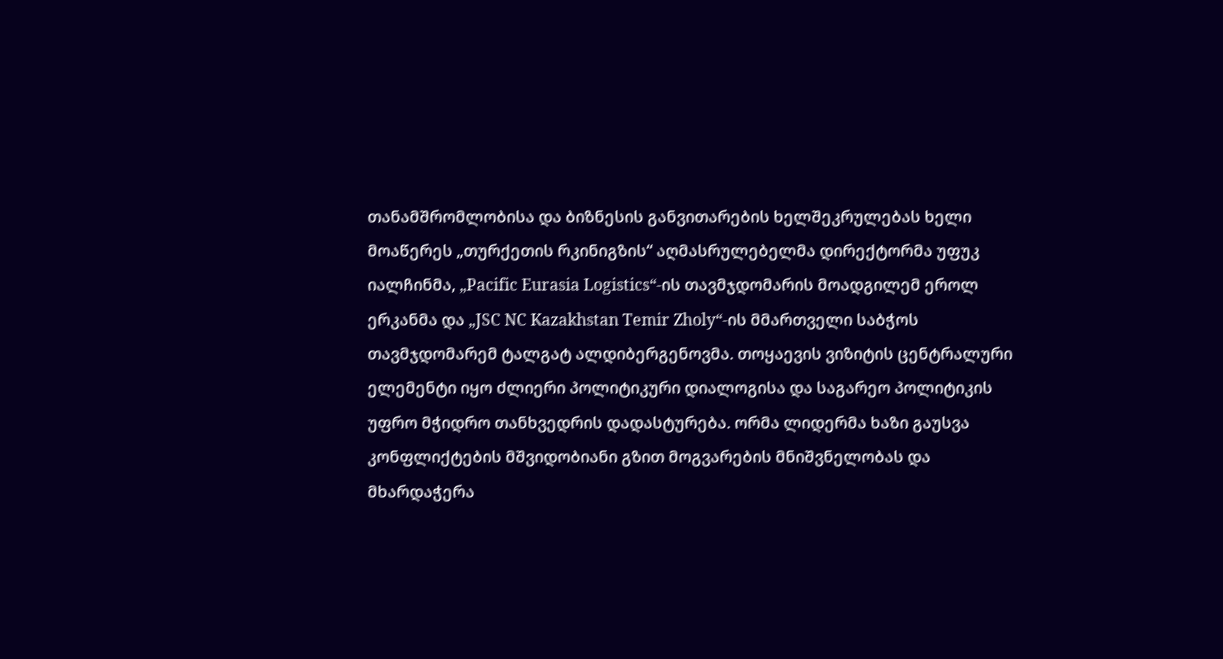თანამშრომლობისა და ბიზნესის განვითარების ხელშეკრულებას ხელი მოაწერეს „თურქეთის რკინიგზის“ აღმასრულებელმა დირექტორმა უფუკ იალჩინმა, „Pacific Eurasia Logistics“-ის თავმჯდომარის მოადგილემ ეროლ ერკანმა და „JSC NC Kazakhstan Temir Zholy“-ის მმართველი საბჭოს თავმჯდომარემ ტალგატ ალდიბერგენოვმა. თოყაევის ვიზიტის ცენტრალური ელემენტი იყო ძლიერი პოლიტიკური დიალოგისა და საგარეო პოლიტიკის უფრო მჭიდრო თანხვედრის დადასტურება. ორმა ლიდერმა ხაზი გაუსვა კონფლიქტების მშვიდობიანი გზით მოგვარების მნიშვნელობას და მხარდაჭერა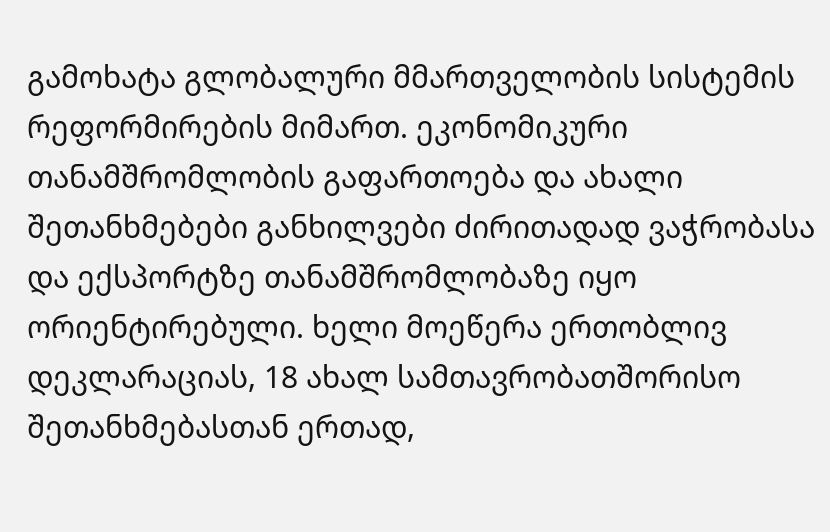გამოხატა გლობალური მმართველობის სისტემის რეფორმირების მიმართ. ეკონომიკური თანამშრომლობის გაფართოება და ახალი შეთანხმებები განხილვები ძირითადად ვაჭრობასა და ექსპორტზე თანამშრომლობაზე იყო ორიენტირებული. ხელი მოეწერა ერთობლივ დეკლარაციას, 18 ახალ სამთავრობათშორისო შეთანხმებასთან ერთად,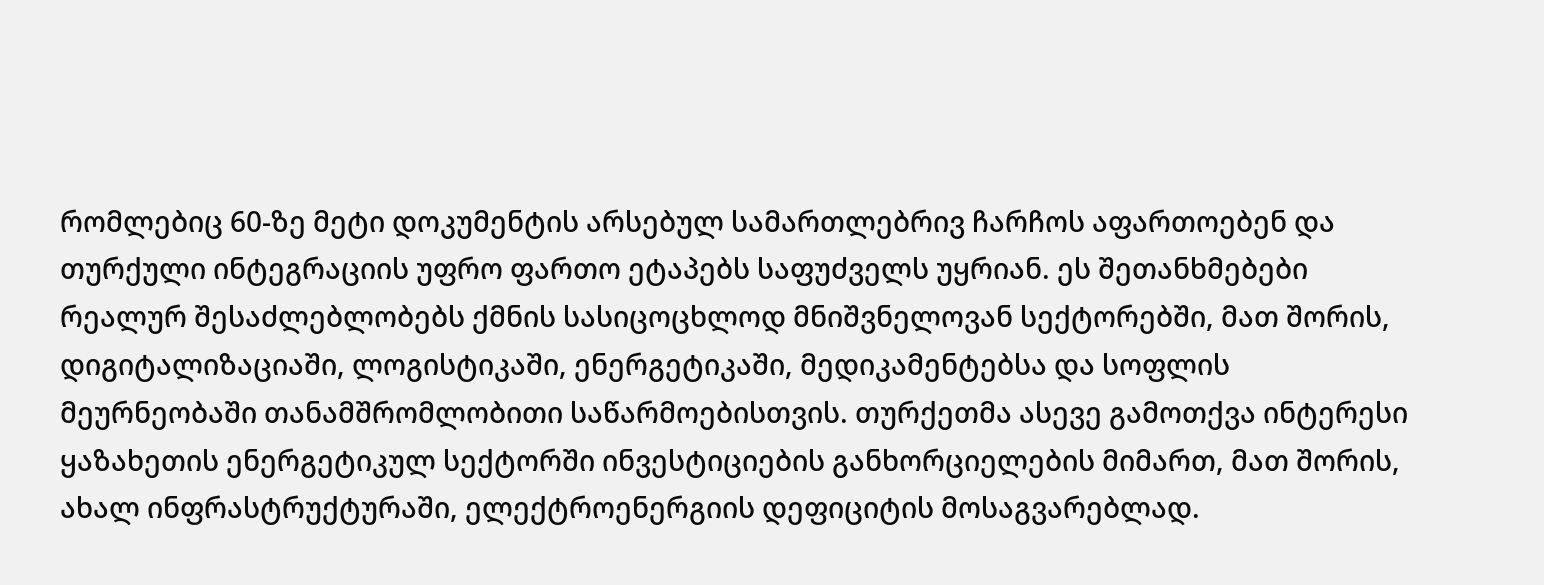რომლებიც 60-ზე მეტი დოკუმენტის არსებულ სამართლებრივ ჩარჩოს აფართოებენ და თურქული ინტეგრაციის უფრო ფართო ეტაპებს საფუძველს უყრიან. ეს შეთანხმებები რეალურ შესაძლებლობებს ქმნის სასიცოცხლოდ მნიშვნელოვან სექტორებში, მათ შორის, დიგიტალიზაციაში, ლოგისტიკაში, ენერგეტიკაში, მედიკამენტებსა და სოფლის მეურნეობაში თანამშრომლობითი საწარმოებისთვის. თურქეთმა ასევე გამოთქვა ინტერესი ყაზახეთის ენერგეტიკულ სექტორში ინვესტიციების განხორციელების მიმართ, მათ შორის, ახალ ინფრასტრუქტურაში, ელექტროენერგიის დეფიციტის მოსაგვარებლად.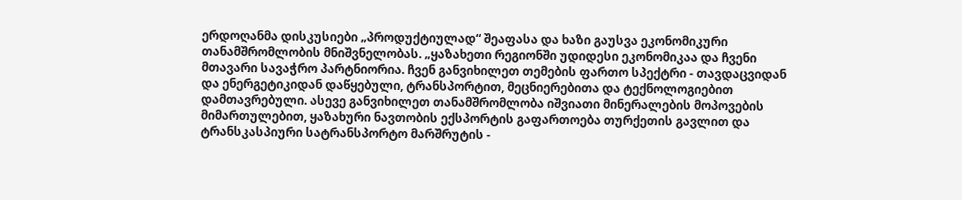ერდოღანმა დისკუსიები „პროდუქტიულად“ შეაფასა და ხაზი გაუსვა ეკონომიკური თანამშრომლობის მნიშვნელობას. „ყაზახეთი რეგიონში უდიდესი ეკონომიკაა და ჩვენი მთავარი სავაჭრო პარტნიორია. ჩვენ განვიხილეთ თემების ფართო სპექტრი - თავდაცვიდან და ენერგეტიკიდან დაწყებული, ტრანსპორტით, მეცნიერებითა და ტექნოლოგიებით დამთავრებული. ასევე განვიხილეთ თანამშრომლობა იშვიათი მინერალების მოპოვების მიმართულებით, ყაზახური ნავთობის ექსპორტის გაფართოება თურქეთის გავლით და ტრანსკასპიური სატრანსპორტო მარშრუტის -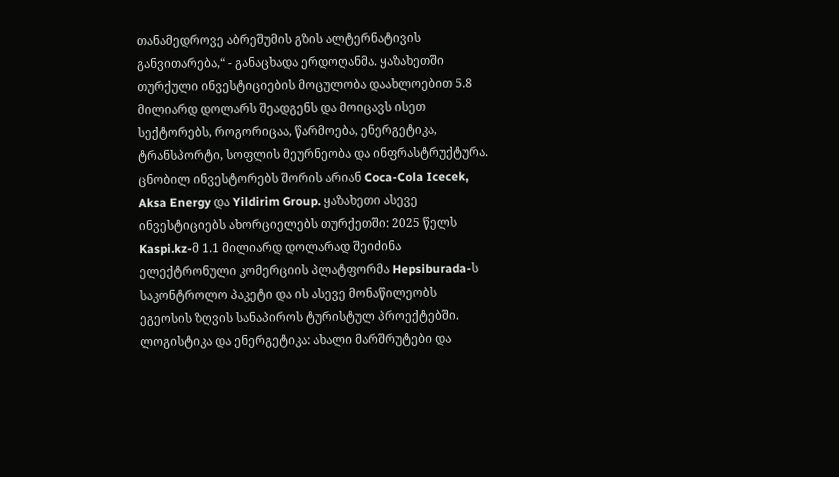თანამედროვე აბრეშუმის გზის ალტერნატივის განვითარება,“ - განაცხადა ერდოღანმა. ყაზახეთში თურქული ინვესტიციების მოცულობა დაახლოებით 5.8 მილიარდ დოლარს შეადგენს და მოიცავს ისეთ სექტორებს, როგორიცაა, წარმოება, ენერგეტიკა, ტრანსპორტი, სოფლის მეურნეობა და ინფრასტრუქტურა. ცნობილ ინვესტორებს შორის არიან Coca-Cola Icecek, Aksa Energy და Yildirim Group. ყაზახეთი ასევე ინვესტიციებს ახორციელებს თურქეთში: 2025 წელს Kaspi.kz-მ 1.1 მილიარდ დოლარად შეიძინა ელექტრონული კომერციის პლატფორმა Hepsiburada-ს საკონტროლო პაკეტი და ის ასევე მონაწილეობს ეგეოსის ზღვის სანაპიროს ტურისტულ პროექტებში. ლოგისტიკა და ენერგეტიკა: ახალი მარშრუტები და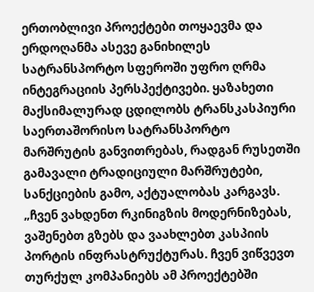ერთობლივი პროექტები თოყაევმა და ერდოღანმა ასევე განიხილეს სატრანსპორტო სფეროში უფრო ღრმა ინტეგრაციის პერსპექტივები. ყაზახეთი მაქსიმალურად ცდილობს ტრანსკასპიური საერთაშორისო სატრანსპორტო მარშრუტის განვითრებას, რადგან რუსეთში გამავალი ტრადიციული მარშრუტები, სანქციების გამო, აქტუალობას კარგავს. „ჩვენ ვახდენთ რკინიგზის მოდერნიზებას, ვაშენებთ გზებს და ვაახლებთ კასპიის პორტის ინფრასტრუქტურას. ჩვენ ვიწვევთ თურქულ კომპანიებს ამ პროექტებში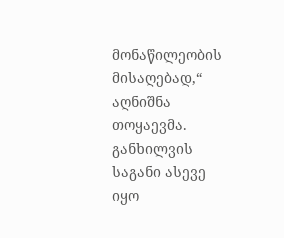მონაწილეობის მისაღებად,“ აღნიშნა თოყაევმა. განხილვის საგანი ასევე იყო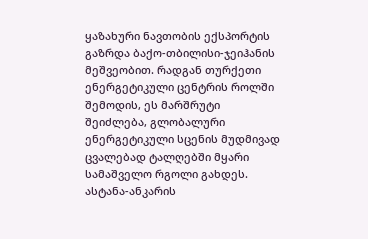ყაზახური ნავთობის ექსპორტის გაზრდა ბაქო-თბილისი-ჯეიჰანის მეშვეობით. რადგან თურქეთი ენერგეტიკული ცენტრის როლში შემოდის, ეს მარშრუტი შეიძლება, გლობალური ენერგეტიკული სცენის მუდმივად ცვალებად ტალღებში მყარი სამაშველო რგოლი გახდეს. ასტანა-ანკარის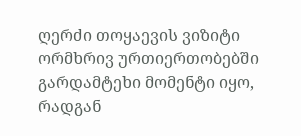ღერძი თოყაევის ვიზიტი ორმხრივ ურთიერთობებში გარდამტეხი მომენტი იყო, რადგან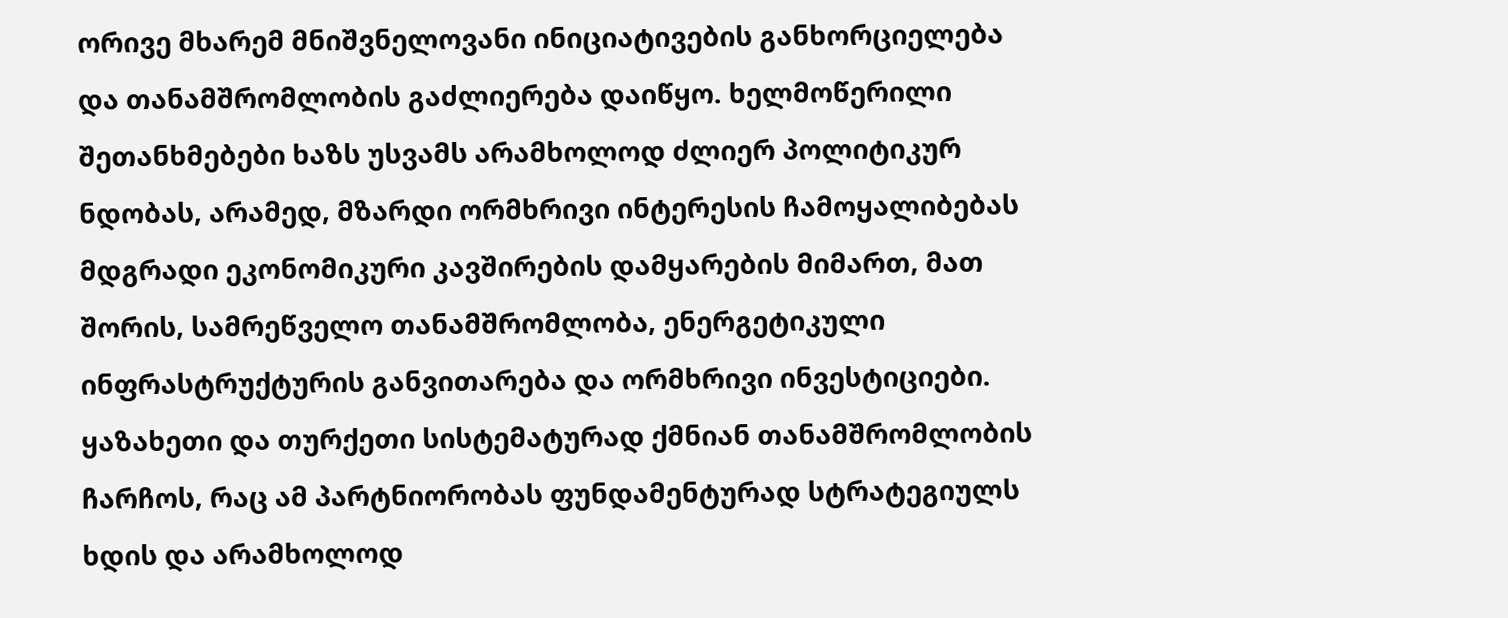ორივე მხარემ მნიშვნელოვანი ინიციატივების განხორციელება და თანამშრომლობის გაძლიერება დაიწყო. ხელმოწერილი შეთანხმებები ხაზს უსვამს არამხოლოდ ძლიერ პოლიტიკურ ნდობას, არამედ, მზარდი ორმხრივი ინტერესის ჩამოყალიბებას მდგრადი ეკონომიკური კავშირების დამყარების მიმართ, მათ შორის, სამრეწველო თანამშრომლობა, ენერგეტიკული ინფრასტრუქტურის განვითარება და ორმხრივი ინვესტიციები.  ყაზახეთი და თურქეთი სისტემატურად ქმნიან თანამშრომლობის ჩარჩოს, რაც ამ პარტნიორობას ფუნდამენტურად სტრატეგიულს ხდის და არამხოლოდ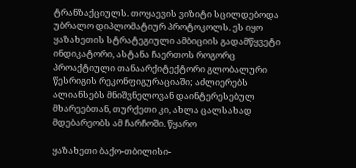ტრანზაქციულს. თოყაევის ვიზიტი სცილდებოდა უბრალო დიპლომატიურ პროტოკოლს. ეს იყო ყაზახეთის სტრატეგიული ამბიციის გადამწყვეტი ინდიკატორი, ასტანა ჩაერთოს როგორც პროაქტიული თანაარქიტექტორი გლობალური წესრიგის რეკონფიგურაციაში; აძლიერებს ალიანსებს მნიშვნელოვან დაინტერესებულ მხარეებთან, თურქეთი კი, ახლა ცალსახად მდებარეობს ამ ჩარჩოში. წყარო

ყაზახეთი ბაქო-თბილისი-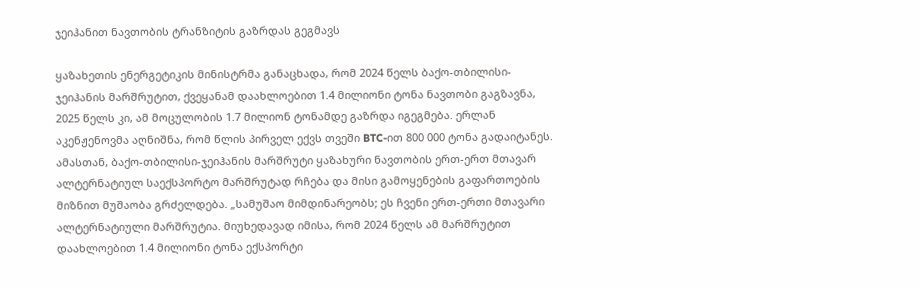ჯეიჰანით ნავთობის ტრანზიტის გაზრდას გეგმავს

ყაზახეთის ენერგეტიკის მინისტრმა განაცხადა, რომ 2024 წელს ბაქო-თბილისი-ჯეიჰანის მარშრუტით, ქვეყანამ დაახლოებით 1.4 მილიონი ტონა ნავთობი გაგზავნა, 2025 წელს კი, ამ მოცულობის 1.7 მილიონ ტონამდე გაზრდა იგეგმება. ერლან აკენჟენოვმა აღნიშნა, რომ წლის პირველ ექვს თვეში BTC-ით 800 000 ტონა გადაიტანეს. ამასთან, ბაქო-თბილისი-ჯეიჰანის მარშრუტი ყაზახური ნავთობის ერთ-ერთ მთავარ ალტერნატიულ საექსპორტო მარშრუტად რჩება და მისი გამოყენების გაფართოების მიზნით მუშაობა გრძელდება. „სამუშაო მიმდინარეობს; ეს ჩვენი ერთ-ერთი მთავარი ალტერნატიული მარშრუტია. მიუხედავად იმისა, რომ 2024 წელს ამ მარშრუტით დაახლოებით 1.4 მილიონი ტონა ექსპორტი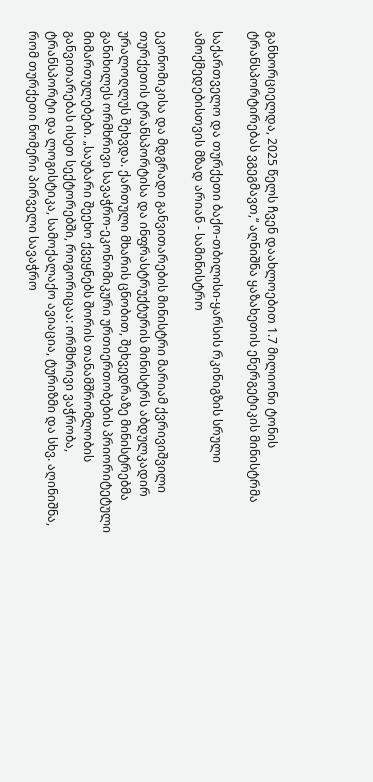განხორციელდა, 2025 წელს ჩვენ დაახლოებით 1.7 მილიონი ტონის ტრანსპორტირებას ვგეგმავთ,“ აღნიშნა ყაზახეთის ენერგეტიკის მინისტრმა

საქართველო და თურქეთი ბაქო-თბილისი-ყარსის რკინიგზის სრული ამოქმედებისთვის მზად არიან - სამინისტრო

ეკონომიკისა და მდგრადი განვითარების მინისტრი მარიამ ქვრივიშვილი თურქეთის ტრანსპორტისა და ინფრასტრუქტურის მინისტრს აბდულკადირ ურალოღლუს შეხვდა. ქართული მხარის ცნობით, შეხვედრაზე მინისტრებმა განიხილეს ორმხრივი სავაჭრო-ეკონომიკური ურთიერთობების პრიორიტეტული მიმართულებები. „საუბარი შეეხო ქვეყნებს შორის თანამშრომლობის განვითარებას ისეთ სექტორებში, როგორიცაა: ორმხრივი ვაჭრობა, ტრანსპორტი და ლოგისტიკა, სამოქალაქო ავიაცია, ტურიზმი და სხვ. აღინიშნა, რომ თურქეთი ნომერი პირველი სავაჭრო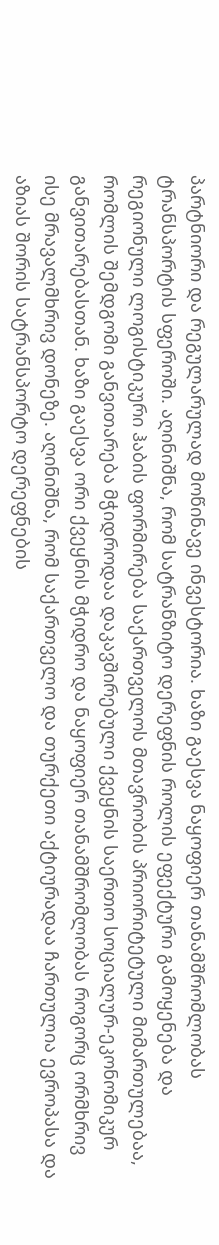პარტნიორი და რეგულარულად მოწინავე ინვესტორია. ხაზი გაესვა ნაყოფიერ თანამშრომლობას ტრანსპორტის სფეროში. აღინიშნა, რომ სატრანზიტო დერეფნის როლის ეფექტური გამოყენება და რეგიონული ლოგისტიკური ჰაბის ფორმირება საქართველოს მთავრობის პრიორიტეტული მიმართულებაა, რომლის შემდგომი განვითარება მჭიდროდაა დაკავშირებული ქვეყნის საერთო სოციალურ-ეკონომიკურ განვითარებასთან. ხაზი გაესვა ორი ქვეყნის მჭიდრო და ნაყოფიერ თანამშრომლობას როგორც ორმხრივ ისე მრავალმხრივ დონეზე. აღინიშნა, რომ საქართველო და თურქეთი აქტიურადაა ჩართულია ევროპასა და აზიას შორის სატრანსპორტო დერეფნების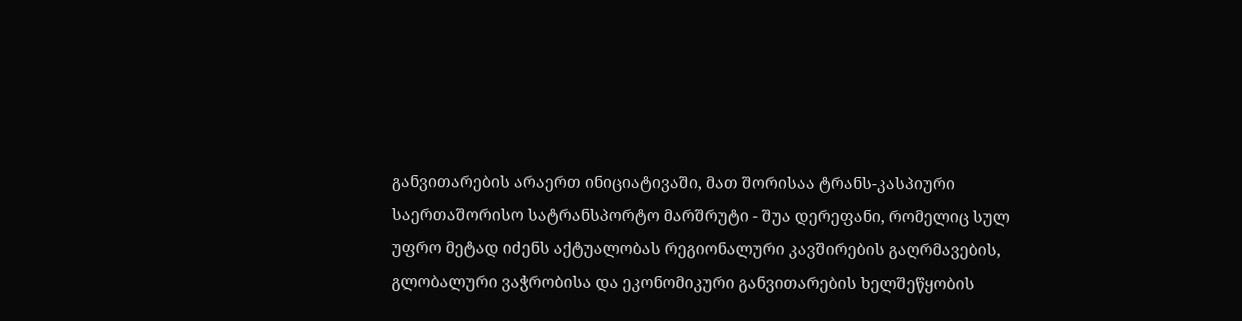განვითარების არაერთ ინიციატივაში, მათ შორისაა ტრანს-კასპიური საერთაშორისო სატრანსპორტო მარშრუტი - შუა დერეფანი, რომელიც სულ უფრო მეტად იძენს აქტუალობას რეგიონალური კავშირების გაღრმავების, გლობალური ვაჭრობისა და ეკონომიკური განვითარების ხელშეწყობის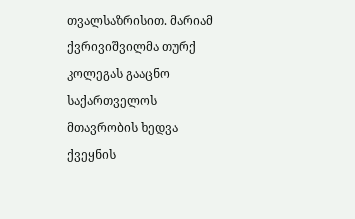თვალსაზრისით. მარიამ ქვრივიშვილმა თურქ კოლეგას გააცნო საქართველოს მთავრობის ხედვა ქვეყნის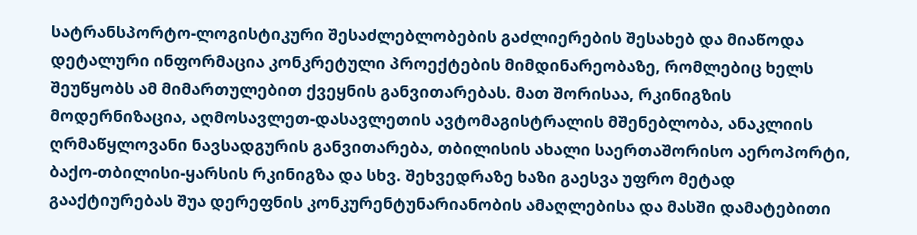სატრანსპორტო-ლოგისტიკური შესაძლებლობების გაძლიერების შესახებ და მიაწოდა დეტალური ინფორმაცია კონკრეტული პროექტების მიმდინარეობაზე, რომლებიც ხელს შეუწყობს ამ მიმართულებით ქვეყნის განვითარებას. მათ შორისაა, რკინიგზის მოდერნიზაცია, აღმოსავლეთ-დასავლეთის ავტომაგისტრალის მშენებლობა, ანაკლიის ღრმაწყლოვანი ნავსადგურის განვითარება, თბილისის ახალი საერთაშორისო აეროპორტი, ბაქო-თბილისი-ყარსის რკინიგზა და სხვ. შეხვედრაზე ხაზი გაესვა უფრო მეტად გააქტიურებას შუა დერეფნის კონკურენტუნარიანობის ამაღლებისა და მასში დამატებითი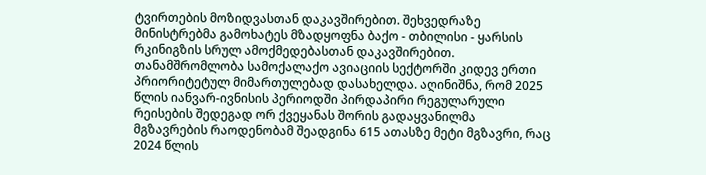ტვირთების მოზიდვასთან დაკავშირებით. შეხვედრაზე მინისტრებმა გამოხატეს მზადყოფნა ბაქო - თბილისი - ყარსის რკინიგზის სრულ ამოქმედებასთან დაკავშირებით. თანამშრომლობა სამოქალაქო ავიაციის სექტორში კიდევ ერთი პრიორიტეტულ მიმართულებად დასახელდა. აღინიშნა, რომ 2025 წლის იანვარ-ივნისის პერიოდში პირდაპირი რეგულარული რეისების შედეგად ორ ქვეყანას შორის გადაყვანილმა მგზავრების რაოდენობამ შეადგინა 615 ათასზე მეტი მგზავრი, რაც 2024 წლის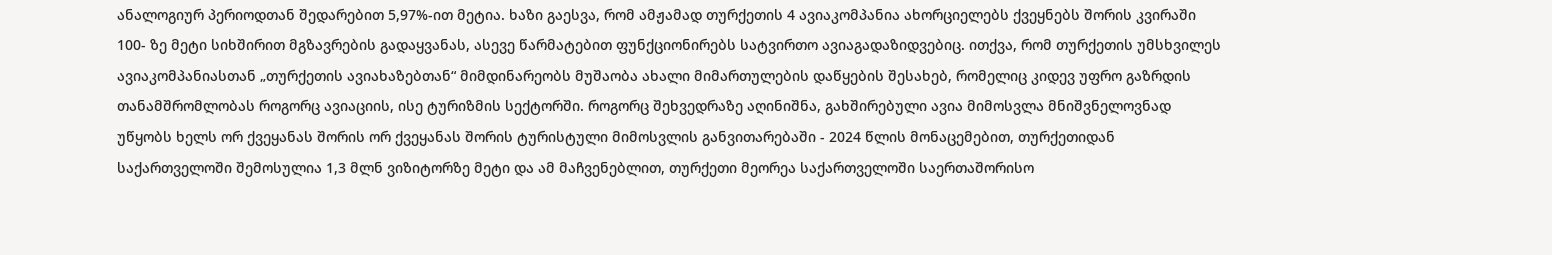ანალოგიურ პერიოდთან შედარებით 5,97%-ით მეტია. ხაზი გაესვა, რომ ამჟამად თურქეთის 4 ავიაკომპანია ახორციელებს ქვეყნებს შორის კვირაში 100- ზე მეტი სიხშირით მგზავრების გადაყვანას, ასევე წარმატებით ფუნქციონირებს სატვირთო ავიაგადაზიდვებიც. ითქვა, რომ თურქეთის უმსხვილეს ავიაკომპანიასთან „თურქეთის ავიახაზებთან“ მიმდინარეობს მუშაობა ახალი მიმართულების დაწყების შესახებ, რომელიც კიდევ უფრო გაზრდის თანამშრომლობას როგორც ავიაციის, ისე ტურიზმის სექტორში. როგორც შეხვედრაზე აღინიშნა, გახშირებული ავია მიმოსვლა მნიშვნელოვნად უწყობს ხელს ორ ქვეყანას შორის ორ ქვეყანას შორის ტურისტული მიმოსვლის განვითარებაში - 2024 წლის მონაცემებით, თურქეთიდან საქართველოში შემოსულია 1,3 მლნ ვიზიტორზე მეტი და ამ მაჩვენებლით, თურქეთი მეორეა საქართველოში საერთაშორისო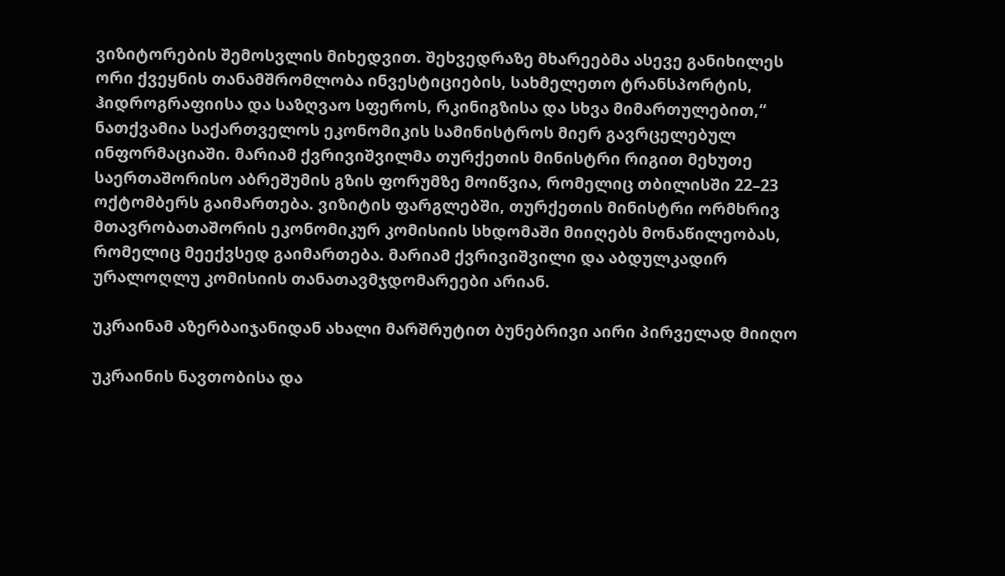ვიზიტორების შემოსვლის მიხედვით. შეხვედრაზე მხარეებმა ასევე განიხილეს ორი ქვეყნის თანამშრომლობა ინვესტიციების, სახმელეთო ტრანსპორტის, ჰიდროგრაფიისა და საზღვაო სფეროს, რკინიგზისა და სხვა მიმართულებით,“ ნათქვამია საქართველოს ეკონომიკის სამინისტროს მიერ გავრცელებულ ინფორმაციაში. მარიამ ქვრივიშვილმა თურქეთის მინისტრი რიგით მეხუთე საერთაშორისო აბრეშუმის გზის ფორუმზე მოიწვია, რომელიც თბილისში 22–23 ოქტომბერს გაიმართება. ვიზიტის ფარგლებში, თურქეთის მინისტრი ორმხრივ მთავრობათაშორის ეკონომიკურ კომისიის სხდომაში მიიღებს მონაწილეობას, რომელიც მეექვსედ გაიმართება. მარიამ ქვრივიშვილი და აბდულკადირ ურალოღლუ კომისიის თანათავმჯდომარეები არიან.

უკრაინამ აზერბაიჯანიდან ახალი მარშრუტით ბუნებრივი აირი პირველად მიიღო

უკრაინის ნავთობისა და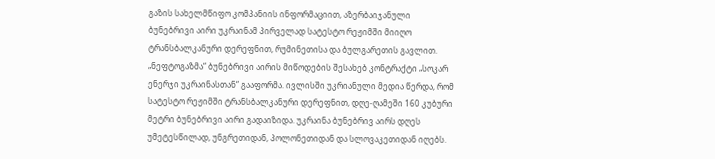გაზის სახელმწიფო კომპანიის ინფორმაციით, აზერბაიჯანული ბუნებრივი აირი უკრაინამ პირველად სატესტო რეჟიმში მიიღო ტრანსბალკანური დერეფნით, რუმინეთისა და ბულგარეთის გავლით. „ნეფტოგაზმა“ ბუნებრივი აირის მიწოდების შესახებ კონტრაქტი „სოკარ ენერჯი უკრაინასთან“ გააფორმა. ივლისში უკრიანული მედია წერდა, რომ სატესტო რეჟიმში ტრანსბალკანური დერეფნით, დღე-ღამეში 160 კუბური მეტრი ბუნებრივი აირი გადაიზიდა. უკრაინა ბუნებრივ აირს დღეს უმეტესწილად, უნგრეთიდან, პოლონეთიდან და სლოვაკეთიდან იღებს.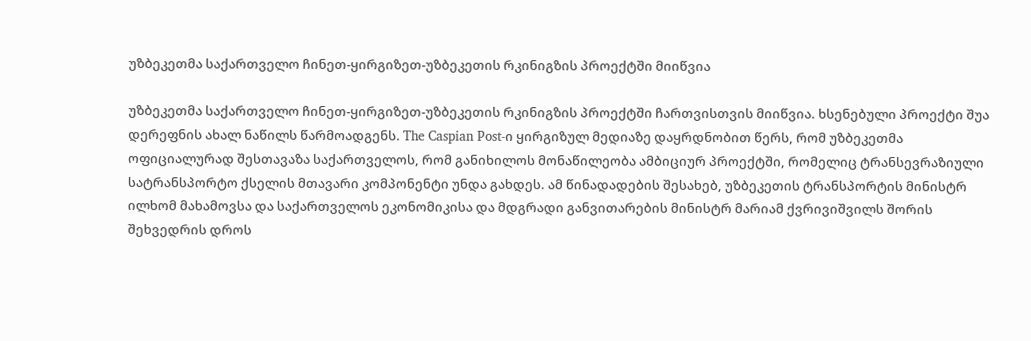უზბეკეთმა საქართველო ჩინეთ-ყირგიზეთ-უზბეკეთის რკინიგზის პროექტში მიიწვია

უზბეკეთმა საქართველო ჩინეთ-ყირგიზეთ-უზბეკეთის რკინიგზის პროექტში ჩართვისთვის მიიწვია. ხსენებული პროექტი შუა დერეფნის ახალ ნაწილს წარმოადგენს. The Caspian Post-ი ყირგიზულ მედიაზე დაყრდნობით წერს, რომ უზბეკეთმა ოფიციალურად შესთავაზა საქართველოს, რომ განიხილოს მონაწილეობა ამბიციურ პროექტში, რომელიც ტრანსევრაზიული სატრანსპორტო ქსელის მთავარი კომპონენტი უნდა გახდეს. ამ წინადადების შესახებ, უზბეკეთის ტრანსპორტის მინისტრ ილხომ მახამოვსა და საქართველოს ეკონომიკისა და მდგრადი განვითარების მინისტრ მარიამ ქვრივიშვილს შორის შეხვედრის დროს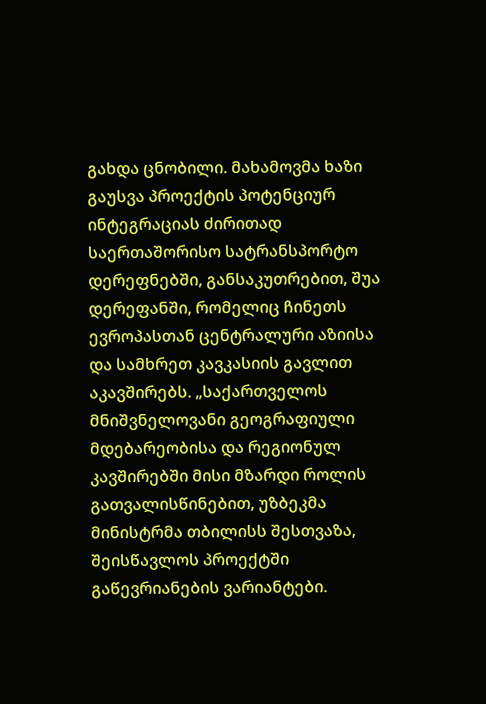გახდა ცნობილი. მახამოვმა ხაზი გაუსვა პროექტის პოტენციურ ინტეგრაციას ძირითად საერთაშორისო სატრანსპორტო დერეფნებში, განსაკუთრებით, შუა დერეფანში, რომელიც ჩინეთს ევროპასთან ცენტრალური აზიისა და სამხრეთ კავკასიის გავლით აკავშირებს. „საქართველოს მნიშვნელოვანი გეოგრაფიული მდებარეობისა და რეგიონულ კავშირებში მისი მზარდი როლის გათვალისწინებით, უზბეკმა მინისტრმა თბილისს შესთვაზა, შეისწავლოს პროექტში გაწევრიანების ვარიანტები.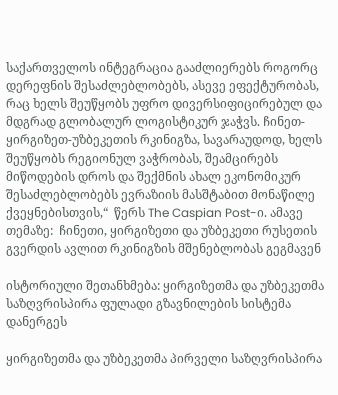საქართველოს ინტეგრაცია გააძლიერებს როგორც დერეფნის შესაძლებლობებს, ასევე ეფექტურობას, რაც ხელს შეუწყობს უფრო დივერსიფიცირებულ და მდგრად გლობალურ ლოგისტიკურ ჯაჭვს. ჩინეთ-ყირგიზეთ-უზბეკეთის რკინიგზა, სავარაუდოდ, ხელს შეუწყობს რეგიონულ ვაჭრობას, შეამცირებს მიწოდების დროს და შექმნის ახალ ეკონომიკურ შესაძლებლობებს ევრაზიის მასშტაბით მონაწილე ქვეყნებისთვის,“  წერს The Caspian Post-ი. ამავე თემაზე:  ჩინეთი, ყირგიზეთი და უზბეკეთი რუსეთის გვერდის ავლით რკინიგზის მშენებლობას გეგმავენ

ისტორიული შეთანხმება: ყირგიზეთმა და უზბეკეთმა საზღვრისპირა ფულადი გზავნილების სისტემა დანერგეს

ყირგიზეთმა და უზბეკეთმა პირველი საზღვრისპირა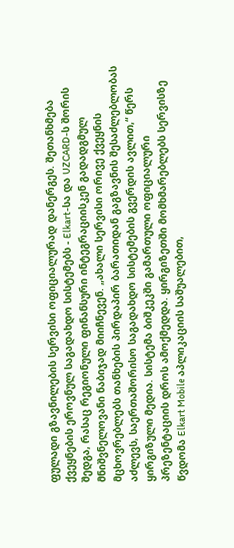ფულადი გზავნილების სერვისი ოფიციალურად დანერგეს. შეთანხმება ქვეყნების ეროვნულ საგადახდო სისტემებს - Elkart-სა და UZCARD-ს შორის შედგა, რასაც რეგიონული ფინანსური ინტეგრაციისკენ გადადგმულ მნიშვნელოვანი ნაბიჯად მიიჩნევენ. „ახალი სერვისი ორივე ქვეყნის მცხოვრებლებს თანხების პირდაპირ ბარათიდან გაგზავნის შესაძლებლობას აძლევს, საერთაშორისო საგადახდო სისტემების გვერდის ავლით,“ წერს ყირგიზული მედია. სისტემა ბიშკეკში გამართული ოფიციალური პრეზენტაციის დროს ამოქმედდა. ყირგიზეთში მომხმარებლებს სერვისზე წვდომა Elkart Mobile აპლიკაციის საშუალებით,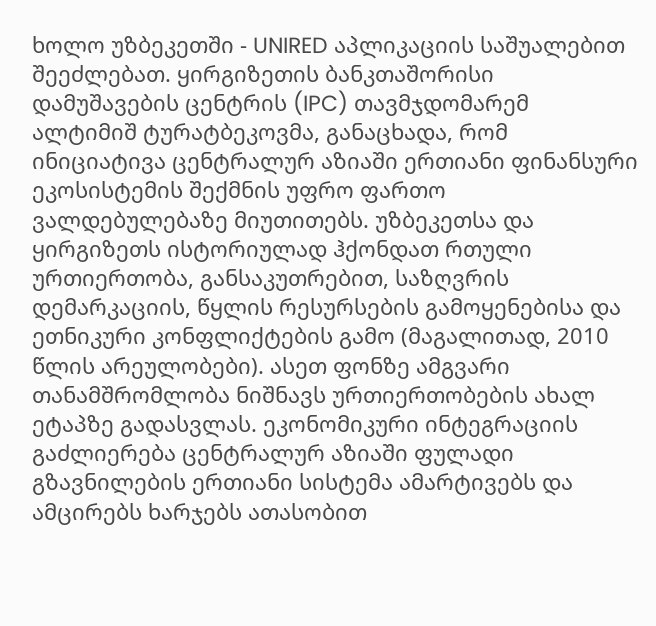ხოლო უზბეკეთში - UNIRED აპლიკაციის საშუალებით შეეძლებათ. ყირგიზეთის ბანკთაშორისი დამუშავების ცენტრის (IPC) თავმჯდომარემ ალტიმიშ ტურატბეკოვმა, განაცხადა, რომ ინიციატივა ცენტრალურ აზიაში ერთიანი ფინანსური ეკოსისტემის შექმნის უფრო ფართო ვალდებულებაზე მიუთითებს. უზბეკეთსა და ყირგიზეთს ისტორიულად ჰქონდათ რთული ურთიერთობა, განსაკუთრებით, საზღვრის დემარკაციის, წყლის რესურსების გამოყენებისა და ეთნიკური კონფლიქტების გამო (მაგალითად, 2010 წლის არეულობები). ასეთ ფონზე ამგვარი თანამშრომლობა ნიშნავს ურთიერთობების ახალ ეტაპზე გადასვლას. ეკონომიკური ინტეგრაციის გაძლიერება ცენტრალურ აზიაში ფულადი გზავნილების ერთიანი სისტემა ამარტივებს და ამცირებს ხარჯებს ათასობით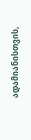ადამიანისთვის,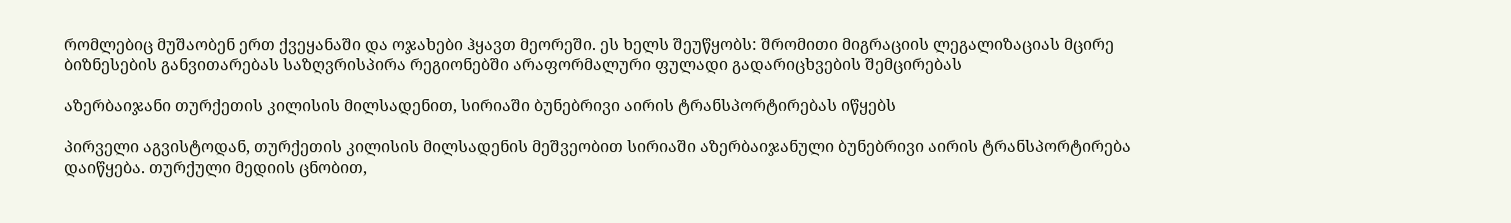რომლებიც მუშაობენ ერთ ქვეყანაში და ოჯახები ჰყავთ მეორეში. ეს ხელს შეუწყობს: შრომითი მიგრაციის ლეგალიზაციას მცირე ბიზნესების განვითარებას საზღვრისპირა რეგიონებში არაფორმალური ფულადი გადარიცხვების შემცირებას

აზერბაიჯანი თურქეთის კილისის მილსადენით, სირიაში ბუნებრივი აირის ტრანსპორტირებას იწყებს

პირველი აგვისტოდან, თურქეთის კილისის მილსადენის მეშვეობით სირიაში აზერბაიჯანული ბუნებრივი აირის ტრანსპორტირება დაიწყება. თურქული მედიის ცნობით,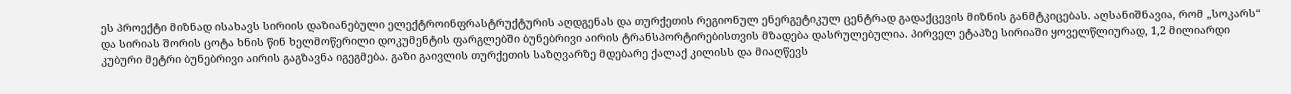ეს პროექტი მიზნად ისახავს სირიის დაზიანებული ელექტროინფრასტრუქტურის აღდგენას და თურქეთის რეგიონულ ენერგეტიკულ ცენტრად გადაქცევის მიზნის განმტკიცებას. აღსანიშნავია, რომ „სოკარს“ და სირიას შორის ცოტა ხნის წინ ხელმოწერილი დოკუმენტის ფარგლებში ბუნებრივი აირის ტრანსპორტირებისთვის მზადება დასრულებულია. პირველ ეტაპზე სირიაში ყოველწლიურად, 1,2 მილიარდი კუბური მეტრი ბუნებრივი აირის გაგზავნა იგეგმება. გაზი გაივლის თურქეთის საზღვარზე მდებარე ქალაქ კილისს და მიაღწევს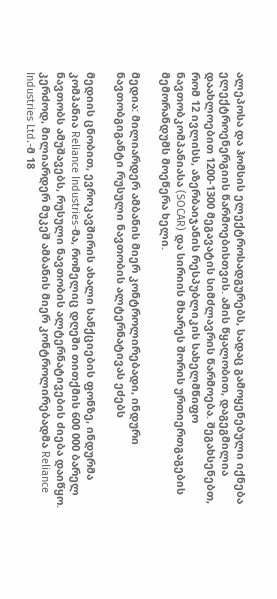ალეპოსა და ჰომსის ელექტროსადგურებს, სადაც გამოყენებული იქნება ელექტროენერგიის წარმოებისთვის. ამის წყალობით, დაგეგმილია დაახლოებით 1200-1300 მეგავატის სიმძლავრის წარმოება. შეგახსენებთ, რომ 12 ივლისს, აზერბაიჯანის რესპუბლიკის სახელმწიფო ნავთობკომპანიასა (SOCAR) და სირიის მხარეს შორის ურთიერთგაგების მემორანდუმს მოეწერა ხელი.

მედია: მილიარდერ ამბანის მიერ კონტროლირებადი, ინდური ნავთობგიგანტი რუსული ნავთობის ალტერნატივას ეძებს

მედიის ცნობით, ევროკავშირის ახალი სანქციების ფონზე, ინდურმა კომპანია Reliance Industries-მა, რომელიც დღეში თითქმის 600 000 ბარელ ნავთობს ამუშავებს, რუსული ნავთობის ალტერნატივების ძიება დაიწყო. კერძოდ, მილიარდერ მუკეშ ამბანის მიერ კონტროლირებადმა Reliance Industries Ltd.-მ 18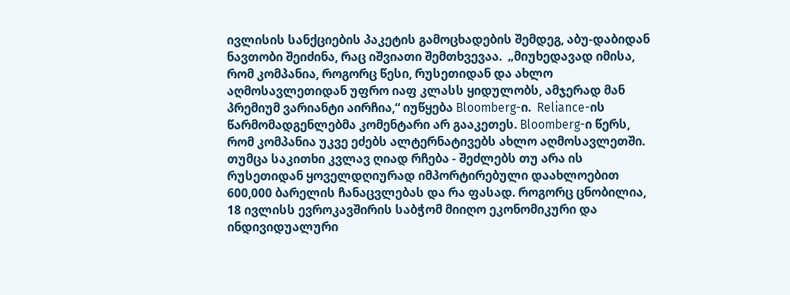ივლისის სანქციების პაკეტის გამოცხადების შემდეგ, აბუ-დაბიდან ნავთობი შეიძინა, რაც იშვიათი შემთხვევაა.  „მიუხედავად იმისა, რომ კომპანია, როგორც წესი, რუსეთიდან და ახლო აღმოსავლეთიდან უფრო იაფ კლასს ყიდულობს, ამჯერად მან პრემიუმ ვარიანტი აირჩია,“ იუწყება Bloomberg-ი.  Reliance-ის წარმომადგენლებმა კომენტარი არ გააკეთეს. Bloomberg-ი წერს, რომ კომპანია უკვე ეძებს ალტერნატივებს ახლო აღმოსავლეთში. თუმცა საკითხი კვლავ ღიად რჩება - შეძლებს თუ არა ის რუსეთიდან ყოველდღიურად იმპორტირებული დაახლოებით 600,000 ბარელის ჩანაცვლებას და რა ფასად. როგორც ცნობილია, 18 ივლისს ევროკავშირის საბჭომ მიიღო ეკონომიკური და ინდივიდუალური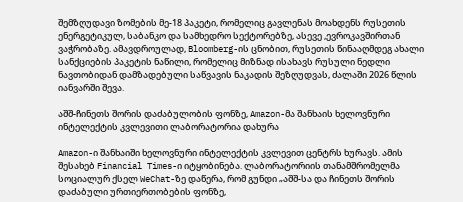შემზღუდავი ზომების მე-18 პაკეტი, რომელიც გავლენას მოახდენს რუსეთის ენერგეტიკულ, საბანკო და სამხედრო სექტორებზე, ასევე ,ევროკავშირთან ვაჭრობაზე. ამავდროულად, Bloomberg-ის ცნობით, რუსეთის წინააღმდეგ ახალი სანქციების პაკეტის ნაწილი, რომელიც მიზნად ისახავს რუსული ნედლი ნავთობიდან დამზადებული საწვავის ნაკადის შეზღუდვას, ძალაში 2026 წლის იანვარში შევა.

აშშ-ჩინეთს შორის დაძაბულობის ფონზე, Amazon-მა შანხაის ხელოვნური ინტელექტის კვლევითი ლაბორატორია დახურა

Amazon-ი შანხაიში ხელოვნური ინტელექტის კვლევით ცენტრს ხურავს. ამის შესახებ Financial Times-ი იტყობინება. ლაბორატორიის თანამშრომელმა სოციალურ ქსელ WeChat-ზე დაწერა, რომ გუნდი „აშშ-სა და ჩინეთს შორის დაძაბული ურთიერთობების ფონზე,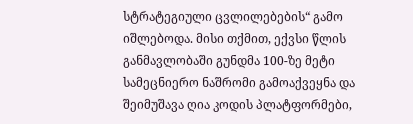სტრატეგიული ცვლილებების“ გამო იშლებოდა. მისი თქმით, ექვსი წლის განმავლობაში გუნდმა 100-ზე მეტი სამეცნიერო ნაშრომი გამოაქვეყნა და შეიმუშავა ღია კოდის პლატფორმები,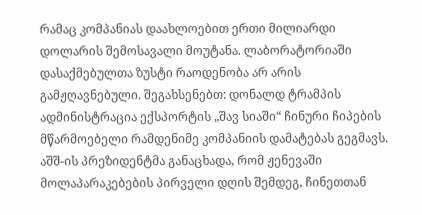რამაც კომპანიას დაახლოებით ერთი მილიარდი დოლარის შემოსავალი მოუტანა. ლაბორატორიაში დასაქმებულთა ზუსტი რაოდენობა არ არის გამჟღავნებული. შეგახსენებთ: დონალდ ტრამპის ადმინისტრაცია ექსპორტის „შავ სიაში“ ჩინური ჩიპების მწარმოებელი რამდენიმე კომპანიის დამატებას გეგმავს. აშშ-ის პრეზიდენტმა განაცხადა, რომ ჟენევაში მოლაპარაკებების პირველი დღის შემდეგ, ჩინეთთან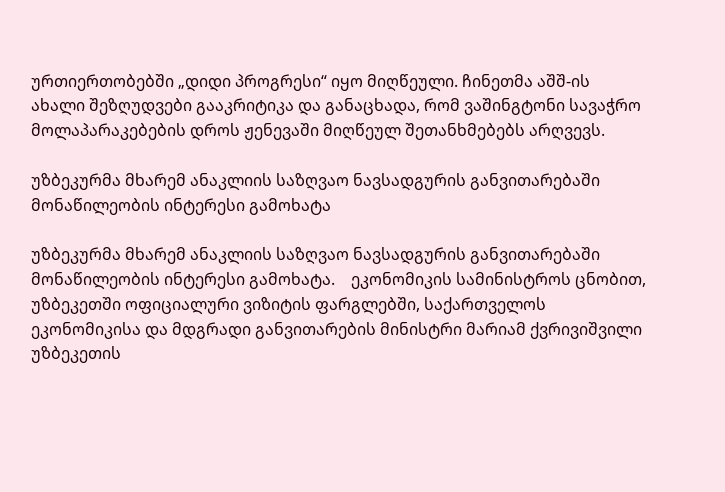ურთიერთობებში „დიდი პროგრესი“ იყო მიღწეული. ჩინეთმა აშშ-ის ახალი შეზღუდვები გააკრიტიკა და განაცხადა, რომ ვაშინგტონი სავაჭრო მოლაპარაკებების დროს ჟენევაში მიღწეულ შეთანხმებებს არღვევს.

უზბეკურმა მხარემ ანაკლიის საზღვაო ნავსადგურის განვითარებაში მონაწილეობის ინტერესი გამოხატა

უზბეკურმა მხარემ ანაკლიის საზღვაო ნავსადგურის განვითარებაში მონაწილეობის ინტერესი გამოხატა.    ეკონომიკის სამინისტროს ცნობით, უზბეკეთში ოფიციალური ვიზიტის ფარგლებში, საქართველოს ეკონომიკისა და მდგრადი განვითარების მინისტრი მარიამ ქვრივიშვილი უზბეკეთის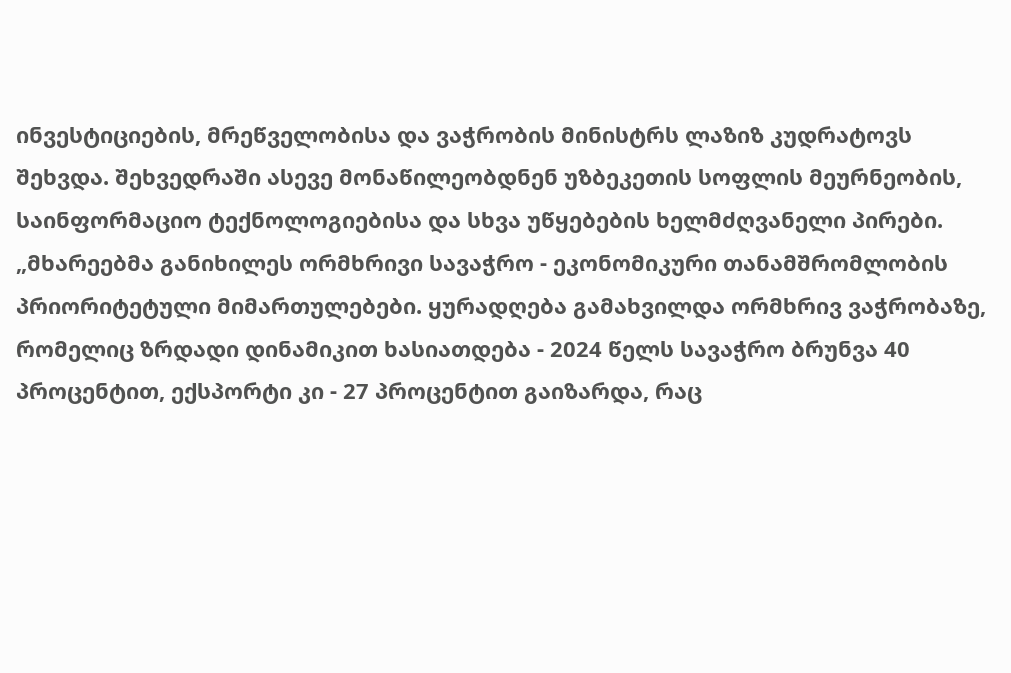ინვესტიციების, მრეწველობისა და ვაჭრობის მინისტრს ლაზიზ კუდრატოვს შეხვდა. შეხვედრაში ასევე მონაწილეობდნენ უზბეკეთის სოფლის მეურნეობის, საინფორმაციო ტექნოლოგიებისა და სხვა უწყებების ხელმძღვანელი პირები.   „მხარეებმა განიხილეს ორმხრივი სავაჭრო - ეკონომიკური თანამშრომლობის პრიორიტეტული მიმართულებები. ყურადღება გამახვილდა ორმხრივ ვაჭრობაზე, რომელიც ზრდადი დინამიკით ხასიათდება - 2024 წელს სავაჭრო ბრუნვა 40 პროცენტით, ექსპორტი კი - 27 პროცენტით გაიზარდა, რაც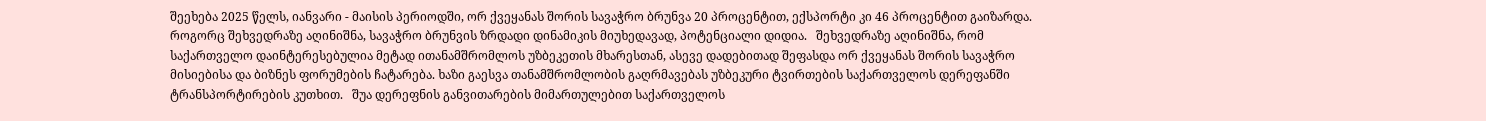შეეხება 2025 წელს, იანვარი - მაისის პერიოდში, ორ ქვეყანას შორის სავაჭრო ბრუნვა 20 პროცენტით, ექსპორტი კი 46 პროცენტით გაიზარდა. როგორც შეხვედრაზე აღინიშნა, სავაჭრო ბრუნვის ზრდადი დინამიკის მიუხედავად, პოტენციალი დიდია.   შეხვედრაზე აღინიშნა, რომ საქართველო დაინტერესებულია მეტად ითანამშრომლოს უზბეკეთის მხარესთან, ასევე დადებითად შეფასდა ორ ქვეყანას შორის სავაჭრო მისიებისა და ბიზნეს ფორუმების ჩატარება. ხაზი გაესვა თანამშრომლობის გაღრმავებას უზბეკური ტვირთების საქართველოს დერეფანში ტრანსპორტირების კუთხით.   შუა დერეფნის განვითარების მიმართულებით საქართველოს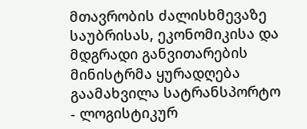მთავრობის ძალისხმევაზე საუბრისას, ეკონომიკისა და მდგრადი განვითარების მინისტრმა ყურადღება გაამახვილა სატრანსპორტო - ლოგისტიკურ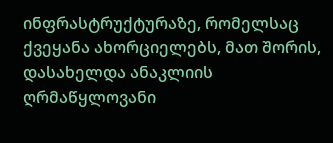ინფრასტრუქტურაზე, რომელსაც ქვეყანა ახორციელებს, მათ შორის, დასახელდა ანაკლიის ღრმაწყლოვანი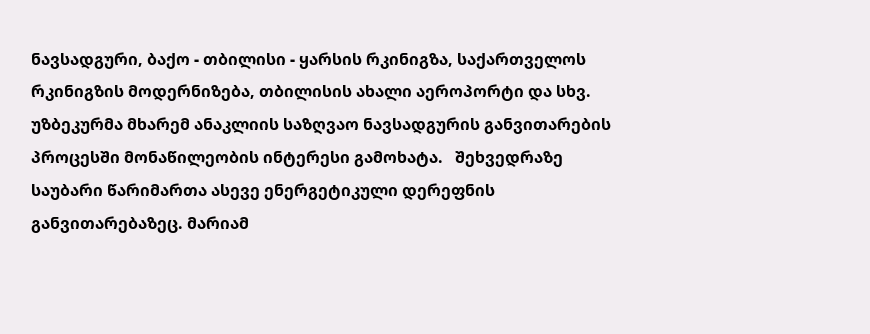ნავსადგური, ბაქო - თბილისი - ყარსის რკინიგზა, საქართველოს რკინიგზის მოდერნიზება, თბილისის ახალი აეროპორტი და სხვ. უზბეკურმა მხარემ ანაკლიის საზღვაო ნავსადგურის განვითარების პროცესში მონაწილეობის ინტერესი გამოხატა.   შეხვედრაზე საუბარი წარიმართა ასევე ენერგეტიკული დერეფნის განვითარებაზეც. მარიამ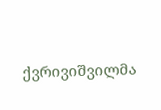ქვრივიშვილმა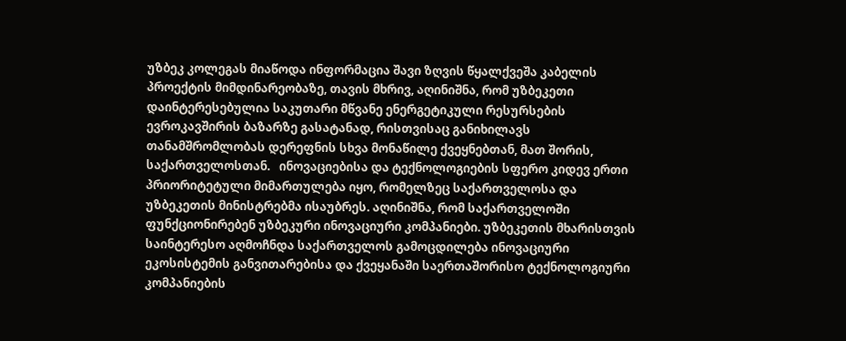უზბეკ კოლეგას მიაწოდა ინფორმაცია შავი ზღვის წყალქვეშა კაბელის პროექტის მიმდინარეობაზე, თავის მხრივ, აღინიშნა, რომ უზბეკეთი დაინტერესებულია საკუთარი მწვანე ენერგეტიკული რესურსების ევროკავშირის ბაზარზე გასატანად, რისთვისაც განიხილავს თანამშრომლობას დერეფნის სხვა მონაწილე ქვეყნებთან, მათ შორის, საქართველოსთან.   ინოვაციებისა და ტექნოლოგიების სფერო კიდევ ერთი პრიორიტეტული მიმართულება იყო, რომელზეც საქართველოსა და უზბეკეთის მინისტრებმა ისაუბრეს. აღინიშნა, რომ საქართველოში ფუნქციონირებენ უზბეკური ინოვაციური კომპანიები. უზბეკეთის მხარისთვის საინტერესო აღმოჩნდა საქართველოს გამოცდილება ინოვაციური ეკოსისტემის განვითარებისა და ქვეყანაში საერთაშორისო ტექნოლოგიური კომპანიების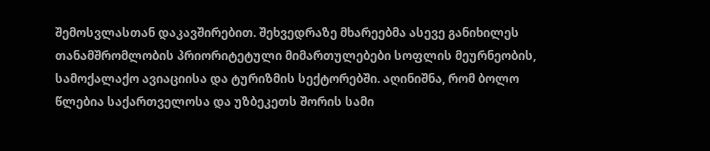შემოსვლასთან დაკავშირებით. შეხვედრაზე მხარეებმა ასევე განიხილეს თანამშრომლობის პრიორიტეტული მიმართულებები სოფლის მეურნეობის, სამოქალაქო ავიაციისა და ტურიზმის სექტორებში. აღინიშნა, რომ ბოლო წლებია საქართველოსა და უზბეკეთს შორის სამი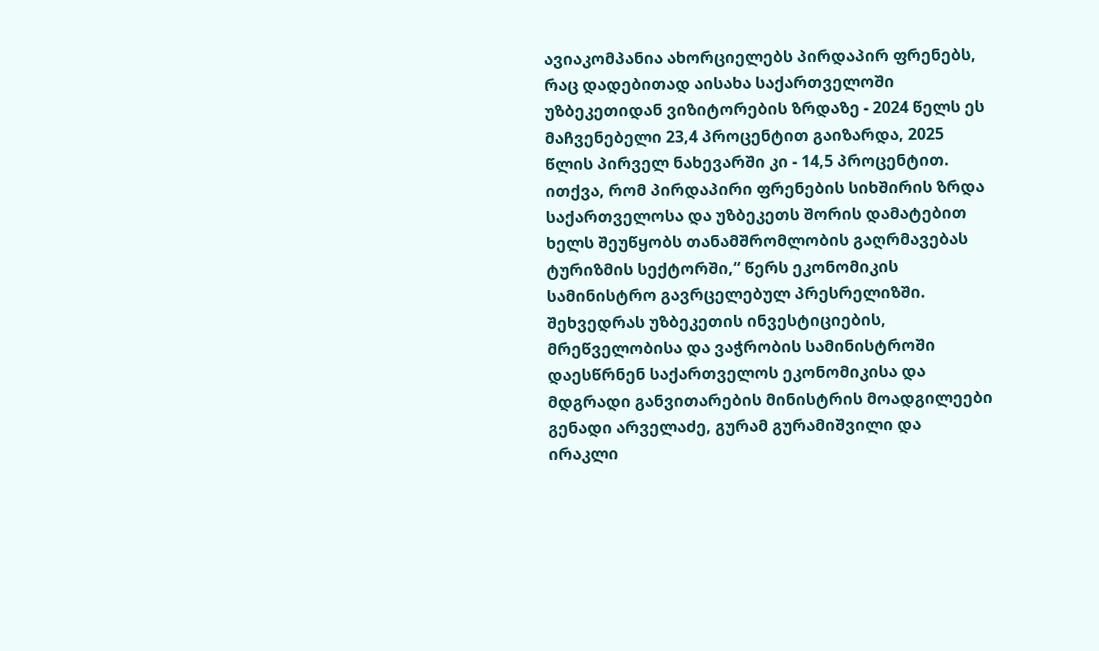ავიაკომპანია ახორციელებს პირდაპირ ფრენებს, რაც დადებითად აისახა საქართველოში უზბეკეთიდან ვიზიტორების ზრდაზე - 2024 წელს ეს მაჩვენებელი 23,4 პროცენტით გაიზარდა, 2025 წლის პირველ ნახევარში კი - 14,5 პროცენტით. ითქვა, რომ პირდაპირი ფრენების სიხშირის ზრდა საქართველოსა და უზბეკეთს შორის დამატებით ხელს შეუწყობს თანამშრომლობის გაღრმავებას ტურიზმის სექტორში,“ წერს ეკონომიკის სამინისტრო გავრცელებულ პრესრელიზში.   შეხვედრას უზბეკეთის ინვესტიციების, მრეწველობისა და ვაჭრობის სამინისტროში დაესწრნენ საქართველოს ეკონომიკისა და მდგრადი განვითარების მინისტრის მოადგილეები გენადი არველაძე, გურამ გურამიშვილი და ირაკლი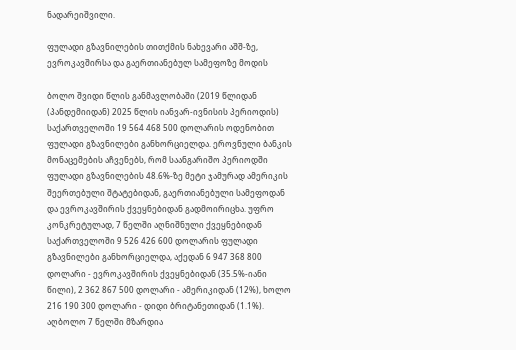ნადარეიშვილი.

ფულადი გზავნილების თითქმის ნახევარი აშშ-ზე, ევროკავშირსა და გაერთიანებულ სამეფოზე მოდის

ბოლო შვიდი წლის განმავლობაში (2019 წლიდან (პანდემიიდან) 2025 წლის იანვარ-ივნისის პერიოდის) საქართველოში 19 564 468 500 დოლარის ოდენობით ფულადი გზავნილები განხორციელდა. ეროვნული ბანკის მონაცემების აჩვენებს, რომ საანგარიშო პერიოდში ფულადი გზავნილების 48.6%-ზე მეტი ჯამურად ამერიკის შეერთებული შტატებიდან, გაერთიანებული სამეფოდან და ევროკავშირის ქვეყნებიდან გადმოირიცხა. უფრო კონკრეტულად, 7 წელში აღნიშნული ქვეყნებიდან საქართველოში 9 526 426 600 დოლარის ფულადი გზავნილები განხორციელდა, აქედან 6 947 368 800 დოლარი - ევროკავშირის ქვეყნებიდან (35.5%-იანი წილი), 2 362 867 500 დოლარი - ამერიკიდან (12%), ხოლო 216 190 300 დოლარი - დიდი ბრიტანეთიდან (1.1%). აღბოლო 7 წელში მზარდია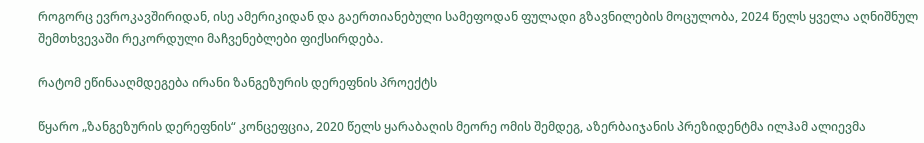როგორც ევროკავშირიდან, ისე ამერიკიდან და გაერთიანებული სამეფოდან ფულადი გზავნილების მოცულობა, 2024 წელს ყველა აღნიშნულ შემთხვევაში რეკორდული მაჩვენებლები ფიქსირდება.

რატომ ეწინააღმდეგება ირანი ზანგეზურის დერეფნის პროექტს

წყარო „ზანგეზურის დერეფნის“ კონცეფცია, 2020 წელს ყარაბაღის მეორე ომის შემდეგ, აზერბაიჯანის პრეზიდენტმა ილჰამ ალიევმა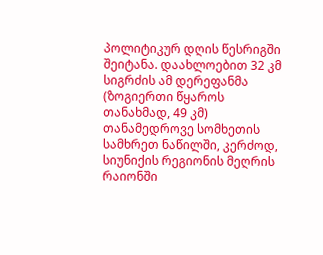პოლიტიკურ დღის წესრიგში შეიტანა. დაახლოებით 32 კმ სიგრძის ამ დერეფანმა (ზოგიერთი წყაროს თანახმად, 49 კმ) თანამედროვე სომხეთის სამხრეთ ნაწილში, კერძოდ, სიუნიქის რეგიონის მეღრის რაიონში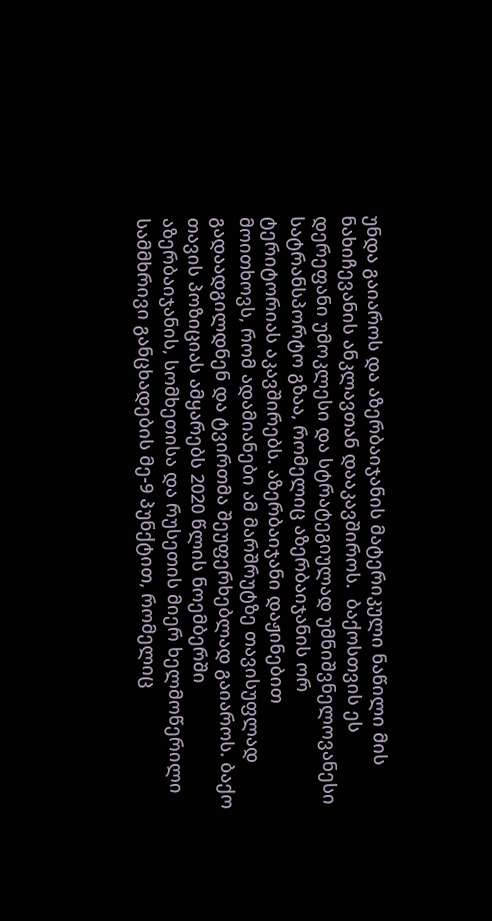უნდა გაიაროს და აზერბაიჯანის მატერიკული ნაწილი მის ნახიჩევანის ანკლავთან დააკავშიროს.  ბაქოსთვის ეს დერეფანი უმოკლესი და სტრატეგიულად უმნიშვნელოვანესი სატრანსპორტო გზაა, რომელიც აზერბაიჯანის ორ ტერიტორიას აკავშირებს. აზერბაიჯანი დაჟინებით მოითხოვს, რომ ადამიანები ამ მარშრუტზე თავისუფლად გადაადგილდნენ და ტვირთმა შეუფერხებლად გაიაროს. ბაქო თავის პოზიციას ამყარებს 2020 წლის ნოემბერში აზერბაიჯანის, სომხეთისა და რუსეთის მიერ ხელმოწერილი სამმხრივი განცხადების მე-9 პუნქტით, რომელიც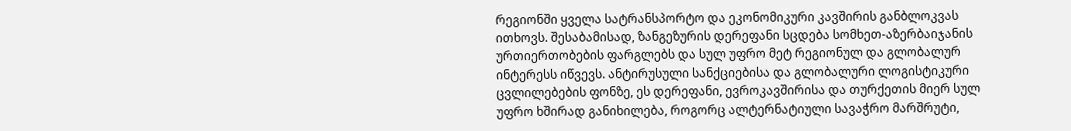რეგიონში ყველა სატრანსპორტო და ეკონომიკური კავშირის განბლოკვას ითხოვს. შესაბამისად, ზანგეზურის დერეფანი სცდება სომხეთ-აზერბაიჯანის ურთიერთობების ფარგლებს და სულ უფრო მეტ რეგიონულ და გლობალურ ინტერესს იწვევს. ანტირუსული სანქციებისა და გლობალური ლოგისტიკური ცვლილებების ფონზე, ეს დერეფანი, ევროკავშირისა და თურქეთის მიერ სულ უფრო ხშირად განიხილება, როგორც ალტერნატიული სავაჭრო მარშრუტი,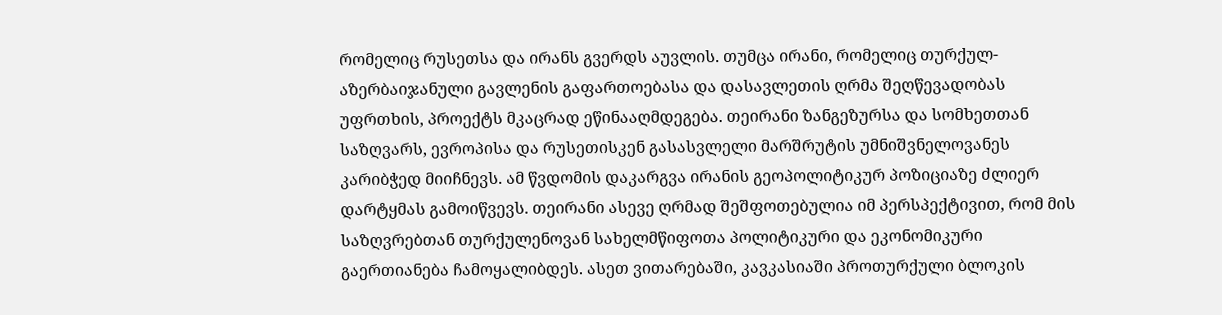რომელიც რუსეთსა და ირანს გვერდს აუვლის. თუმცა ირანი, რომელიც თურქულ-აზერბაიჯანული გავლენის გაფართოებასა და დასავლეთის ღრმა შეღწევადობას უფრთხის, პროექტს მკაცრად ეწინააღმდეგება. თეირანი ზანგეზურსა და სომხეთთან საზღვარს, ევროპისა და რუსეთისკენ გასასვლელი მარშრუტის უმნიშვნელოვანეს კარიბჭედ მიიჩნევს. ამ წვდომის დაკარგვა ირანის გეოპოლიტიკურ პოზიციაზე ძლიერ დარტყმას გამოიწვევს. თეირანი ასევე ღრმად შეშფოთებულია იმ პერსპექტივით, რომ მის საზღვრებთან თურქულენოვან სახელმწიფოთა პოლიტიკური და ეკონომიკური გაერთიანება ჩამოყალიბდეს. ასეთ ვითარებაში, კავკასიაში პროთურქული ბლოკის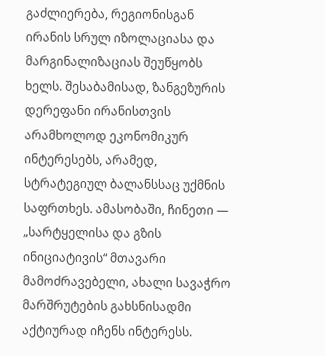გაძლიერება, რეგიონისგან ირანის სრულ იზოლაციასა და მარგინალიზაციას შეუწყობს ხელს. შესაბამისად, ზანგეზურის დერეფანი ირანისთვის არამხოლოდ ეკონომიკურ ინტერესებს, არამედ, სტრატეგიულ ბალანსსაც უქმნის საფრთხეს. ამასობაში, ჩინეთი — „სარტყელისა და გზის ინიციატივის“ მთავარი მამოძრავებელი, ახალი სავაჭრო მარშრუტების გახსნისადმი აქტიურად იჩენს ინტერესს.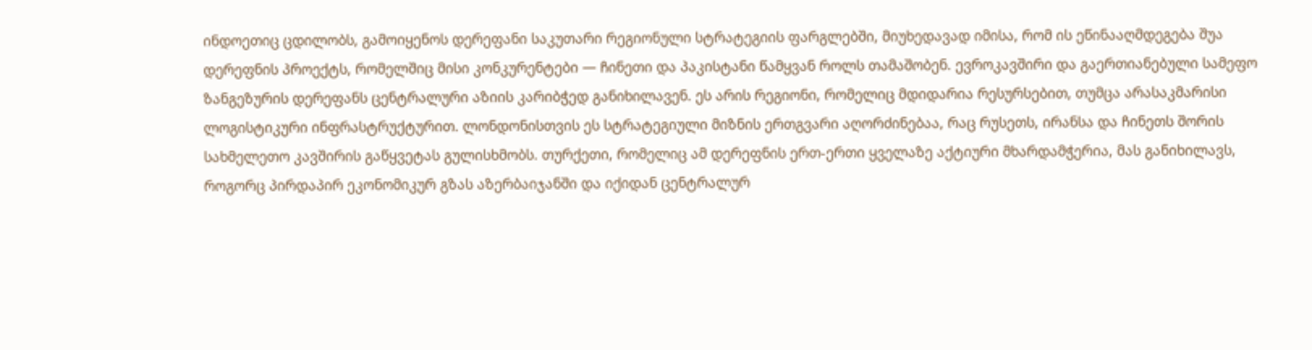ინდოეთიც ცდილობს, გამოიყენოს დერეფანი საკუთარი რეგიონული სტრატეგიის ფარგლებში, მიუხედავად იმისა, რომ ის ეწინააღმდეგება შუა დერეფნის პროექტს, რომელშიც მისი კონკურენტები — ჩინეთი და პაკისტანი წამყვან როლს თამაშობენ. ევროკავშირი და გაერთიანებული სამეფო ზანგეზურის დერეფანს ცენტრალური აზიის კარიბჭედ განიხილავენ. ეს არის რეგიონი, რომელიც მდიდარია რესურსებით, თუმცა არასაკმარისი ლოგისტიკური ინფრასტრუქტურით. ლონდონისთვის ეს სტრატეგიული მიზნის ერთგვარი აღორძინებაა, რაც რუსეთს, ირანსა და ჩინეთს შორის სახმელეთო კავშირის გაწყვეტას გულისხმობს. თურქეთი, რომელიც ამ დერეფნის ერთ-ერთი ყველაზე აქტიური მხარდამჭერია, მას განიხილავს, როგორც პირდაპირ ეკონომიკურ გზას აზერბაიჯანში და იქიდან ცენტრალურ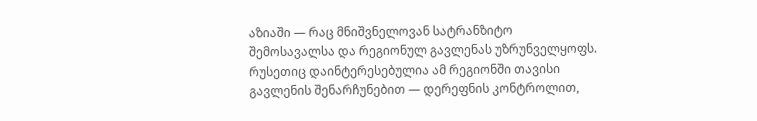აზიაში — რაც მნიშვნელოვან სატრანზიტო შემოსავალსა და რეგიონულ გავლენას უზრუნველყოფს. რუსეთიც დაინტერესებულია ამ რეგიონში თავისი გავლენის შენარჩუნებით — დერეფნის კონტროლით,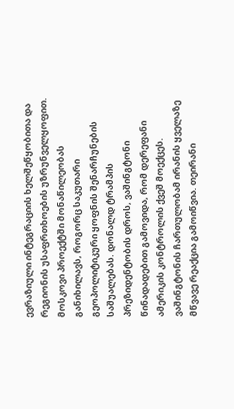ევრაზიული ინტეგრაციის ხელშეწყობითა და რეგიონის უსაფრთხოების უზრუნველყოფით. მოსკოვი პროექტში მონაწილეობას განიხილავს, როგორც საკუთარი გეოპოლიტიკური ყოფნის შენარჩუნების საშუალებას. დონალდ ტრამპის პრეზიდენტობის დროს, ვაშინგტონი წინადადებით გამოვიდა, რომ დერეფანი ამერიკის კონტროლის ქვეშ მოექცეს. ვაშინგტონის ჩართულობამ ირანის ყველაზე მწვავე რეაქცია გამოიწვია. თეირანი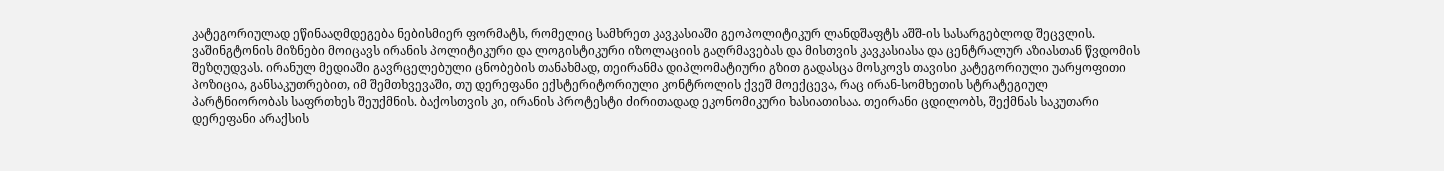კატეგორიულად ეწინააღმდეგება ნებისმიერ ფორმატს, რომელიც სამხრეთ კავკასიაში გეოპოლიტიკურ ლანდშაფტს აშშ-ის სასარგებლოდ შეცვლის. ვაშინგტონის მიზნები მოიცავს ირანის პოლიტიკური და ლოგისტიკური იზოლაციის გაღრმავებას და მისთვის კავკასიასა და ცენტრალურ აზიასთან წვდომის შეზღუდვას. ირანულ მედიაში გავრცელებული ცნობების თანახმად, თეირანმა დიპლომატიური გზით გადასცა მოსკოვს თავისი კატეგორიული უარყოფითი პოზიცია, განსაკუთრებით, იმ შემთხვევაში, თუ დერეფანი ექსტერიტორიული კონტროლის ქვეშ მოექცევა, რაც ირან-სომხეთის სტრატეგიულ პარტნიორობას საფრთხეს შეუქმნის. ბაქოსთვის კი, ირანის პროტესტი ძირითადად ეკონომიკური ხასიათისაა. თეირანი ცდილობს, შექმნას საკუთარი დერეფანი არაქსის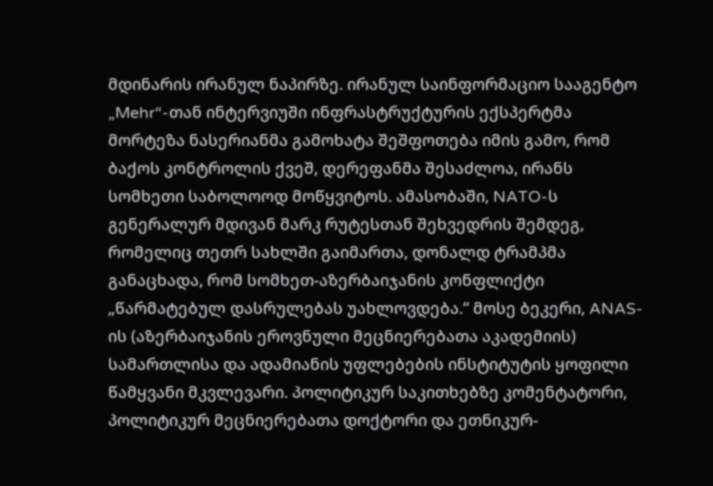მდინარის ირანულ ნაპირზე. ირანულ საინფორმაციო სააგენტო „Mehr“-თან ინტერვიუში ინფრასტრუქტურის ექსპერტმა მორტეზა ნასერიანმა გამოხატა შეშფოთება იმის გამო, რომ ბაქოს კონტროლის ქვეშ, დერეფანმა შესაძლოა, ირანს სომხეთი საბოლოოდ მოწყვიტოს. ამასობაში, NATO-ს გენერალურ მდივან მარკ რუტესთან შეხვედრის შემდეგ, რომელიც თეთრ სახლში გაიმართა, დონალდ ტრამპმა განაცხადა, რომ სომხეთ-აზერბაიჯანის კონფლიქტი „წარმატებულ დასრულებას უახლოვდება.“ მოსე ბეკერი, ANAS-ის (აზერბაიჯანის ეროვნული მეცნიერებათა აკადემიის) სამართლისა და ადამიანის უფლებების ინსტიტუტის ყოფილი წამყვანი მკვლევარი. პოლიტიკურ საკითხებზე კომენტატორი, პოლიტიკურ მეცნიერებათა დოქტორი და ეთნიკურ-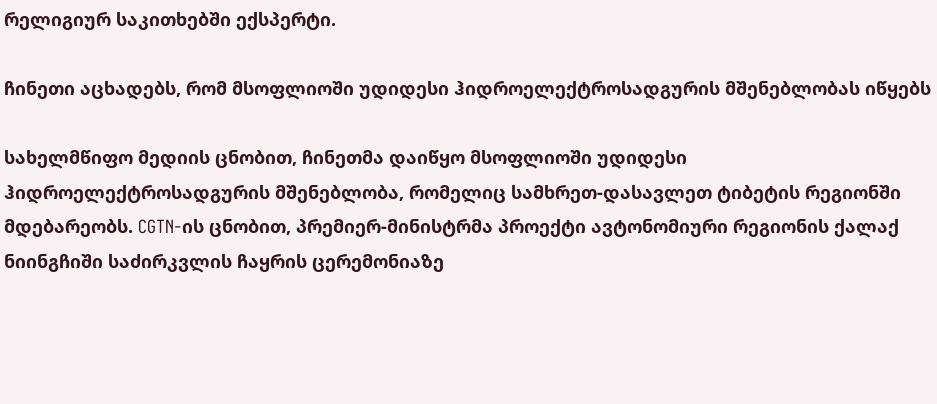რელიგიურ საკითხებში ექსპერტი.

ჩინეთი აცხადებს, რომ მსოფლიოში უდიდესი ჰიდროელექტროსადგურის მშენებლობას იწყებს

სახელმწიფო მედიის ცნობით, ჩინეთმა დაიწყო მსოფლიოში უდიდესი ჰიდროელექტროსადგურის მშენებლობა, რომელიც სამხრეთ-დასავლეთ ტიბეტის რეგიონში მდებარეობს. CGTN-ის ცნობით, პრემიერ-მინისტრმა პროექტი ავტონომიური რეგიონის ქალაქ ნიინგჩიში საძირკვლის ჩაყრის ცერემონიაზე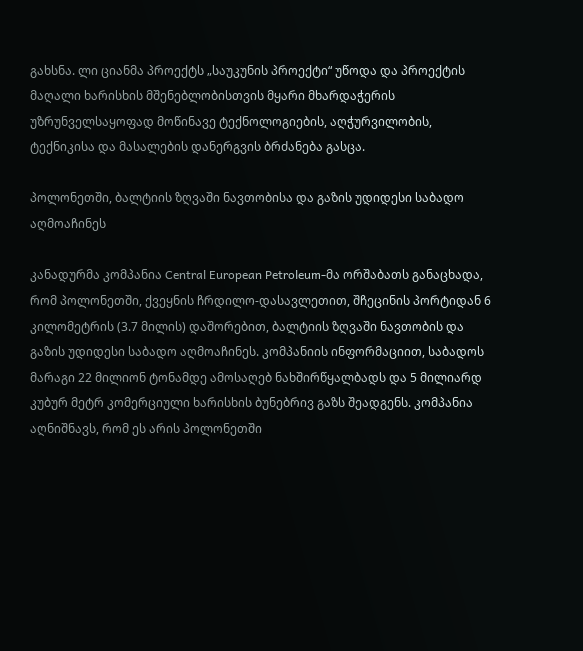გახსნა. ლი ციანმა პროექტს „საუკუნის პროექტი“ უწოდა და პროექტის მაღალი ხარისხის მშენებლობისთვის მყარი მხარდაჭერის უზრუნველსაყოფად მოწინავე ტექნოლოგიების, აღჭურვილობის, ტექნიკისა და მასალების დანერგვის ბრძანება გასცა.

პოლონეთში, ბალტიის ზღვაში ნავთობისა და გაზის უდიდესი საბადო აღმოაჩინეს

კანადურმა კომპანია Central European Petroleum-მა ორშაბათს განაცხადა, რომ პოლონეთში, ქვეყნის ჩრდილო-დასავლეთით, შჩეცინის პორტიდან 6 კილომეტრის (3.7 მილის) დაშორებით, ბალტიის ზღვაში ნავთობის და გაზის უდიდესი საბადო აღმოაჩინეს. კომპანიის ინფორმაციით, საბადოს მარაგი 22 მილიონ ტონამდე ამოსაღებ ნახშირწყალბადს და 5 მილიარდ კუბურ მეტრ კომერციული ხარისხის ბუნებრივ გაზს შეადგენს. კომპანია აღნიშნავს, რომ ეს არის პოლონეთში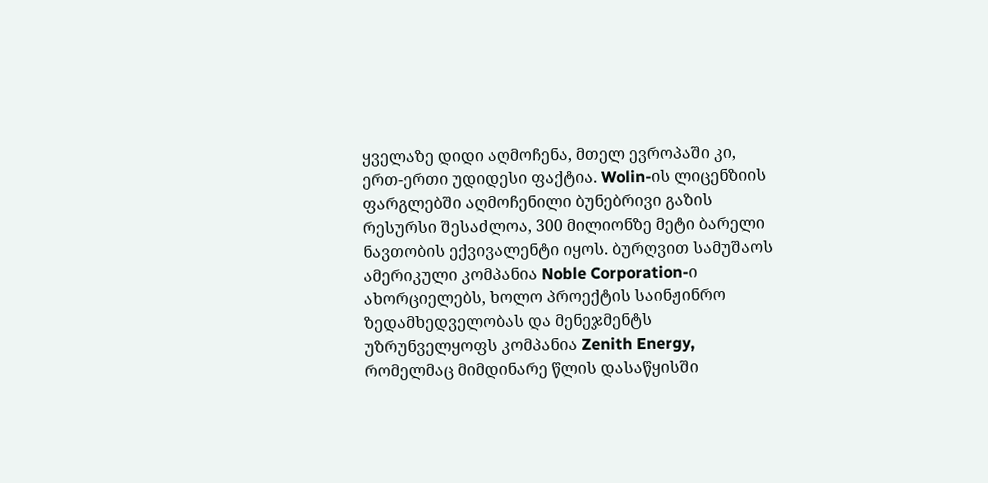ყველაზე დიდი აღმოჩენა, მთელ ევროპაში კი, ერთ-ერთი უდიდესი ფაქტია. Wolin-ის ლიცენზიის ფარგლებში აღმოჩენილი ბუნებრივი გაზის რესურსი შესაძლოა, 300 მილიონზე მეტი ბარელი ნავთობის ექვივალენტი იყოს. ბურღვით სამუშაოს ამერიკული კომპანია Noble Corporation-ი ახორციელებს, ხოლო პროექტის საინჟინრო ზედამხედველობას და მენეჯმენტს უზრუნველყოფს კომპანია Zenith Energy, რომელმაც მიმდინარე წლის დასაწყისში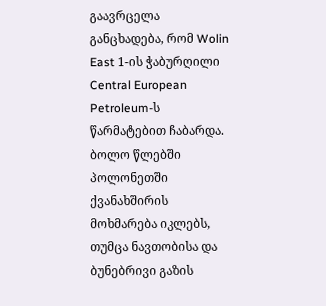გაავრცელა განცხადება, რომ Wolin East 1-ის ჭაბურღილი Central European Petroleum-ს წარმატებით ჩაბარდა. ბოლო წლებში პოლონეთში ქვანახშირის მოხმარება იკლებს, თუმცა ნავთობისა და ბუნებრივი გაზის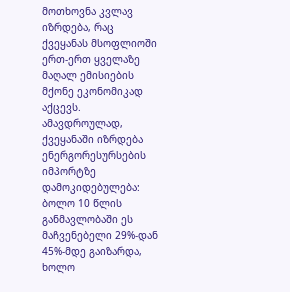მოთხოვნა კვლავ იზრდება, რაც ქვეყანას მსოფლიოში ერთ-ერთ ყველაზე მაღალ ემისიების მქონე ეკონომიკად აქცევს.  ამავდროულად, ქვეყანაში იზრდება ენერგორესურსების იმპორტზე დამოკიდებულება: ბოლო 10 წლის განმავლობაში ეს მაჩვენებელი 29%-დან 45%-მდე გაიზარდა, ხოლო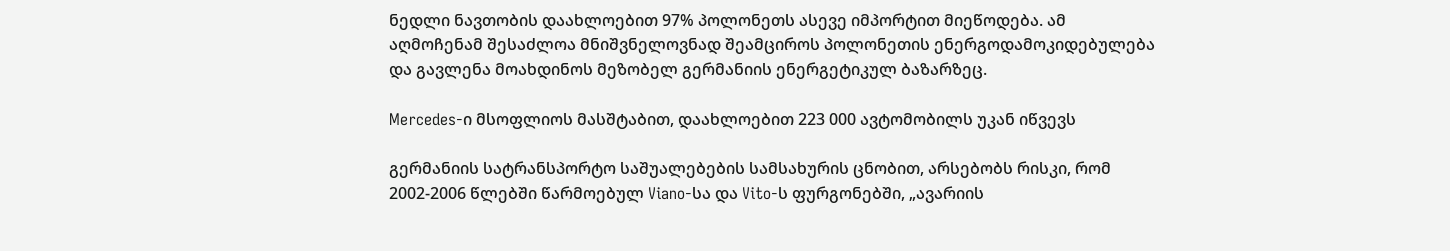ნედლი ნავთობის დაახლოებით 97% პოლონეთს ასევე იმპორტით მიეწოდება. ამ აღმოჩენამ შესაძლოა მნიშვნელოვნად შეამციროს პოლონეთის ენერგოდამოკიდებულება და გავლენა მოახდინოს მეზობელ გერმანიის ენერგეტიკულ ბაზარზეც.

Mercedes-ი მსოფლიოს მასშტაბით, დაახლოებით 223 000 ავტომობილს უკან იწვევს

გერმანიის სატრანსპორტო საშუალებების სამსახურის ცნობით, არსებობს რისკი, რომ 2002-2006 წლებში წარმოებულ Viano-სა და Vito-ს ფურგონებში, „ავარიის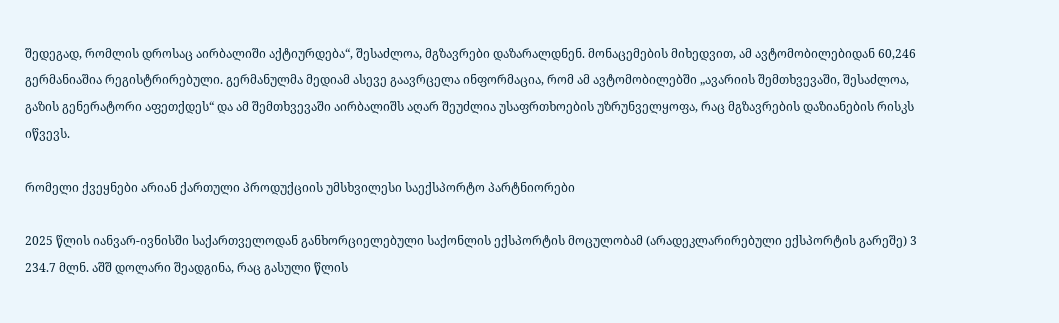შედეგად, რომლის დროსაც აირბალიში აქტიურდება“, შესაძლოა, მგზავრები დაზარალდნენ. მონაცემების მიხედვით, ამ ავტომობილებიდან 60,246 გერმანიაშია რეგისტრირებული. გერმანულმა მედიამ ასევე გაავრცელა ინფორმაცია, რომ ამ ავტომობილებში „ავარიის შემთხვევაში, შესაძლოა, გაზის გენერატორი აფეთქდეს“ და ამ შემთხვევაში აირბალიშს აღარ შეუძლია უსაფრთხოების უზრუნველყოფა, რაც მგზავრების დაზიანების რისკს იწვევს.

რომელი ქვეყნები არიან ქართული პროდუქციის უმსხვილესი საექსპორტო პარტნიორები

2025 წლის იანვარ-ივნისში საქართველოდან განხორციელებული საქონლის ექსპორტის მოცულობამ (არადეკლარირებული ექსპორტის გარეშე) 3 234.7 მლნ. აშშ დოლარი შეადგინა, რაც გასული წლის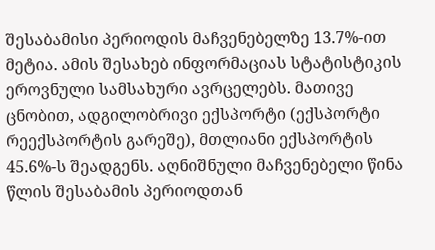შესაბამისი პერიოდის მაჩვენებელზე 13.7%-ით მეტია. ამის შესახებ ინფორმაციას სტატისტიკის ეროვნული სამსახური ავრცელებს. მათივე ცნობით, ადგილობრივი ექსპორტი (ექსპორტი რეექსპორტის გარეშე), მთლიანი ექსპორტის 45.6%-ს შეადგენს. აღნიშნული მაჩვენებელი წინა წლის შესაბამის პერიოდთან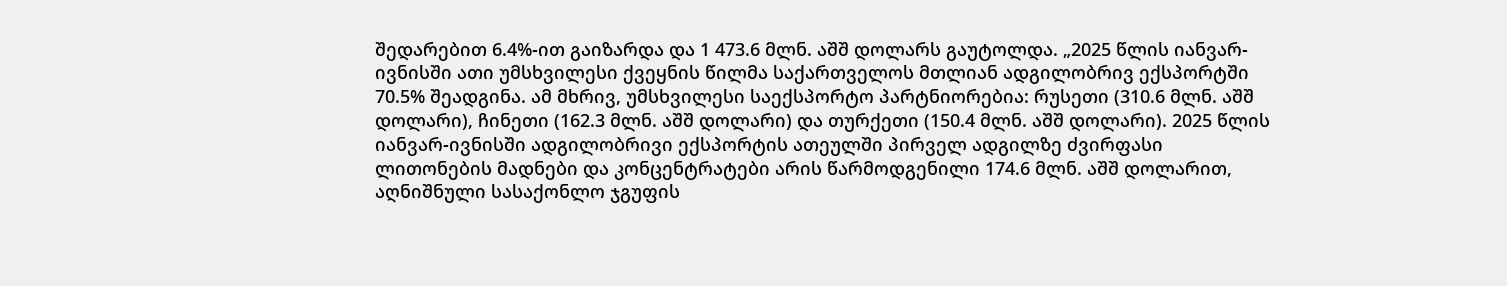შედარებით 6.4%-ით გაიზარდა და 1 473.6 მლნ. აშშ დოლარს გაუტოლდა. „2025 წლის იანვარ-ივნისში ათი უმსხვილესი ქვეყნის წილმა საქართველოს მთლიან ადგილობრივ ექსპორტში 70.5% შეადგინა. ამ მხრივ, უმსხვილესი საექსპორტო პარტნიორებია: რუსეთი (310.6 მლნ. აშშ დოლარი), ჩინეთი (162.3 მლნ. აშშ დოლარი) და თურქეთი (150.4 მლნ. აშშ დოლარი). 2025 წლის იანვარ-ივნისში ადგილობრივი ექსპორტის ათეულში პირველ ადგილზე ძვირფასი ლითონების მადნები და კონცენტრატები არის წარმოდგენილი 174.6 მლნ. აშშ დოლარით, აღნიშნული სასაქონლო ჯგუფის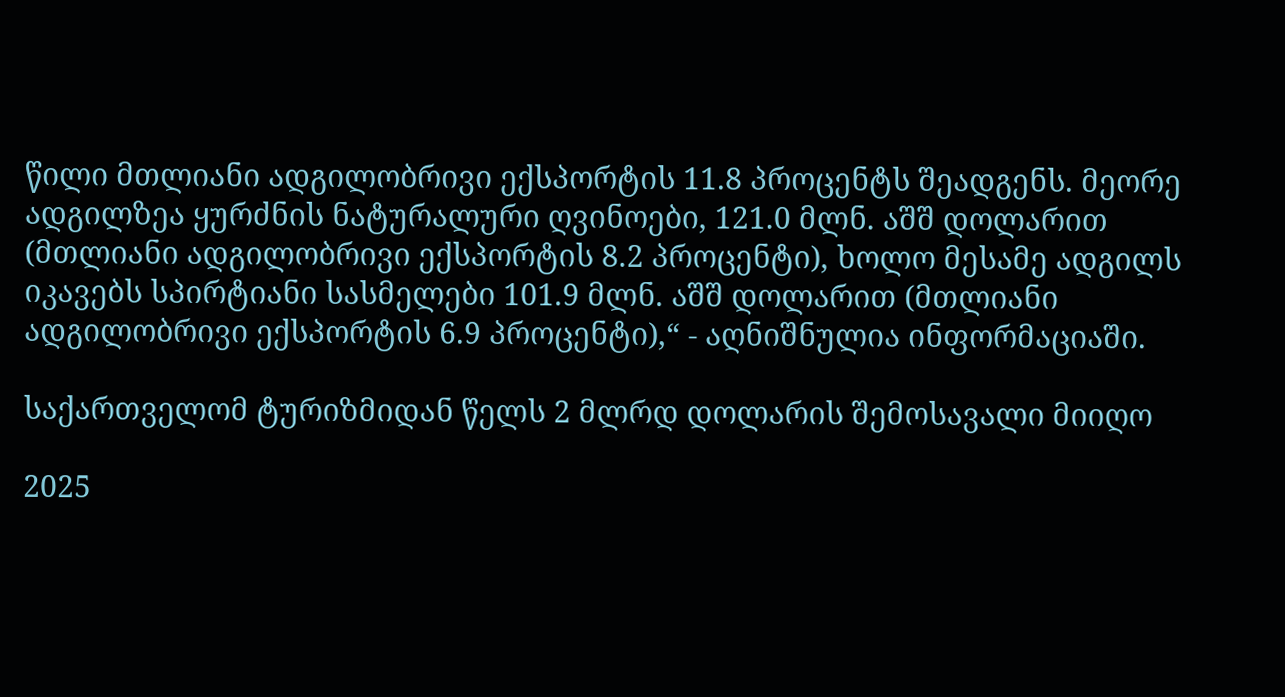წილი მთლიანი ადგილობრივი ექსპორტის 11.8 პროცენტს შეადგენს. მეორე ადგილზეა ყურძნის ნატურალური ღვინოები, 121.0 მლნ. აშშ დოლარით (მთლიანი ადგილობრივი ექსპორტის 8.2 პროცენტი), ხოლო მესამე ადგილს იკავებს სპირტიანი სასმელები 101.9 მლნ. აშშ დოლარით (მთლიანი ადგილობრივი ექსპორტის 6.9 პროცენტი),“ - აღნიშნულია ინფორმაციაში.

საქართველომ ტურიზმიდან წელს 2 მლრდ დოლარის შემოსავალი მიიღო

2025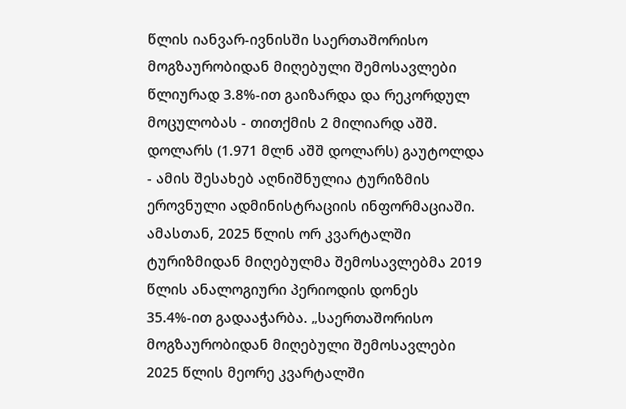წლის იანვარ-ივნისში საერთაშორისო მოგზაურობიდან მიღებული შემოსავლები წლიურად 3.8%-ით გაიზარდა და რეკორდულ მოცულობას - თითქმის 2 მილიარდ აშშ. დოლარს (1.971 მლნ აშშ დოლარს) გაუტოლდა - ამის შესახებ აღნიშნულია ტურიზმის ეროვნული ადმინისტრაციის ინფორმაციაში. ამასთან, 2025 წლის ორ კვარტალში ტურიზმიდან მიღებულმა შემოსავლებმა 2019 წლის ანალოგიური პერიოდის დონეს 35.4%-ით გადააჭარბა. „საერთაშორისო მოგზაურობიდან მიღებული შემოსავლები 2025 წლის მეორე კვარტალში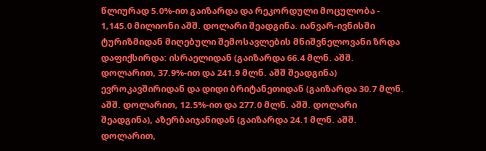წლიურად 5.0%-ით გაიზარდა და რეკორდული მოცულობა - 1,145.0 მილიონი აშშ. დოლარი შეადგინა. იანვარ-ივნისში ტურიზმიდან მიღებული შემოსავლების მნიშვნელოვანი ზრდა დაფიქსირდა: ისრაელიდან (გაიზარდა 66.4 მლნ. აშშ. დოლარით, 37.9%-ით და 241.9 მლნ. აშშ შეადგინა) ევროკავშირიდან და დიდი ბრიტანეთიდან (გაიზარდა 30.7 მლნ. აშშ. დოლარით, 12.5%-ით და 277.0 მლნ. აშშ. დოლარი შეადგინა), აზერბაიჯანიდან (გაიზარდა 24.1 მლნ. აშშ. დოლარით,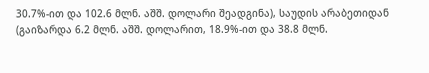30.7%-ით და 102.6 მლნ. აშშ. დოლარი შეადგინა), საუდის არაბეთიდან (გაიზარდა 6.2 მლნ. აშშ. დოლარით, 18.9%-ით და 38.8 მლნ.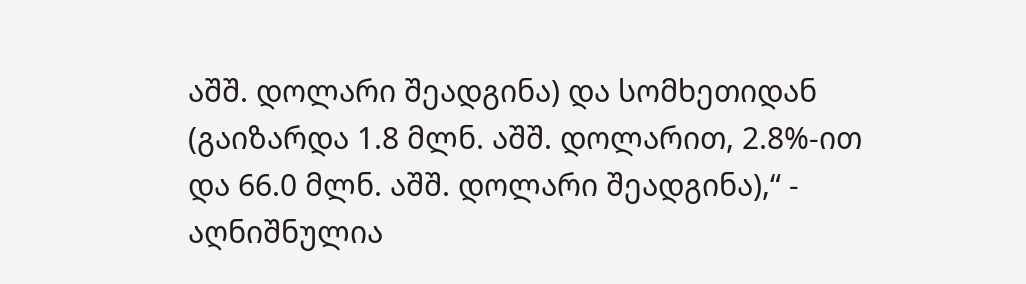აშშ. დოლარი შეადგინა) და სომხეთიდან (გაიზარდა 1.8 მლნ. აშშ. დოლარით, 2.8%-ით და 66.0 მლნ. აშშ. დოლარი შეადგინა),“ - აღნიშნულია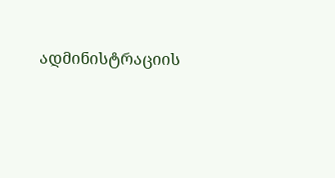ადმინისტრაციის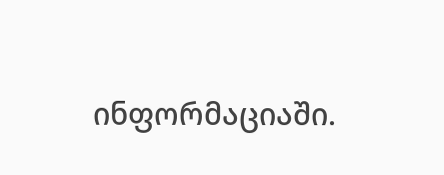ინფორმაციაში.